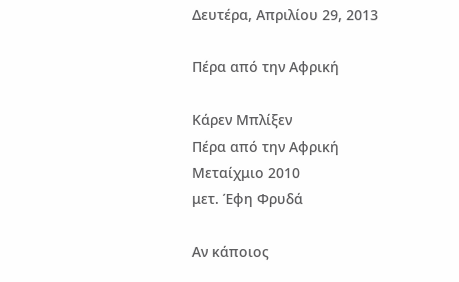Δευτέρα, Απριλίου 29, 2013

Πέρα από την Αφρική

Κάρεν Μπλίξεν
Πέρα από την Αφρική
Μεταίχμιο 2010
μετ. Έφη Φρυδά

Αν κάποιος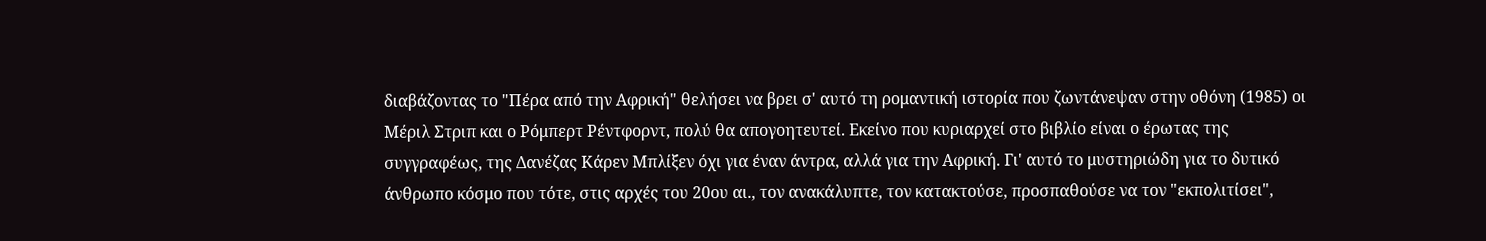διαβάζοντας το "Πέρα από την Αφρική" θελήσει να βρει σ' αυτό τη ρομαντική ιστορία που ζωντάνεψαν στην οθόνη (1985) οι Μέριλ Στριπ και ο Ρόμπερτ Ρέντφορντ, πολύ θα απογοητευτεί. Εκείνο που κυριαρχεί στο βιβλίο είναι ο έρωτας της συγγραφέως, της Δανέζας Κάρεν Μπλίξεν όχι για έναν άντρα, αλλά για την Αφρική. Γι' αυτό το μυστηριώδη για το δυτικό άνθρωπο κόσμο που τότε, στις αρχές του 20ου αι., τον ανακάλυπτε, τον κατακτούσε, προσπαθούσε να τον "εκπολιτίσει",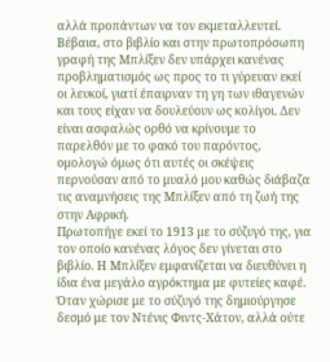αλλά προπάντων να τον εκμεταλλευτεί.
Βέβαια, στο βιβλίο και στην πρωτοπρόσωπη γραφή της Μπλίξεν δεν υπάρχει κανένας προβληματισμός ως προς το τι γύρευαν εκεί οι λευκοί, γιατί έπαιρναν τη γη των ιθαγενών και τους είχαν να δουλεύουν ως κολίγοι. Δεν είναι ασφαλώς ορθό να κρίνουμε το παρελθόν με το φακό του παρόντος, ομολογώ όμως ότι αυτές οι σκέψεις περνούσαν από το μυαλό μου καθώς διάβαζα τις αναμνήσεις της Μπλίξεν από τη ζωή της στην Αφρική.
Πρωτοπήγε εκεί το 1913 με το σύζυγό της, για τον οποίο κανένας λόγος δεν γίνεται στο βιβλίο. Η Μπλίξεν εμφανίζεται να διευθύνει η ίδια ένα μεγάλο αγρόκτημα με φυτείες καφέ. Όταν χώρισε με το σύζυγό της δημιούργησε δεσμό με τον Ντένις Φιντς-Χάτον, αλλά ούτε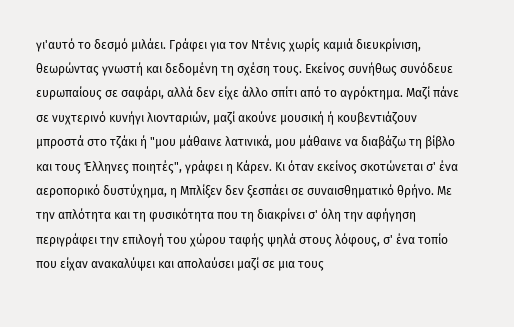γι'αυτό το δεσμό μιλάει. Γράφει για τον Ντένις χωρίς καμιά διευκρίνιση, θεωρώντας γνωστή και δεδομένη τη σχέση τους. Εκείνος συνήθως συνόδευε ευρωπαίους σε σαφάρι, αλλά δεν είχε άλλο σπίτι από το αγρόκτημα. Μαζί πάνε σε νυχτερινό κυνήγι λιονταριών, μαζί ακούνε μουσική ή κουβεντιάζουν μπροστά στο τζάκι ή "μου μάθαινε λατινικά, μου μάθαινε να διαβάζω τη βίβλο και τους Έλληνες ποιητές", γράφει η Κάρεν. Κι όταν εκείνος σκοτώνεται σ' ένα αεροπορικό δυστύχημα, η Μπλίξεν δεν ξεσπάει σε συναισθηματικό θρήνο. Με την απλότητα και τη φυσικότητα που τη διακρίνει σ' όλη την αφήγηση περιγράφει την επιλογή του χώρου ταφής ψηλά στους λόφους, σ' ένα τοπίο που είχαν ανακαλύψει και απολαύσει μαζί σε μια τους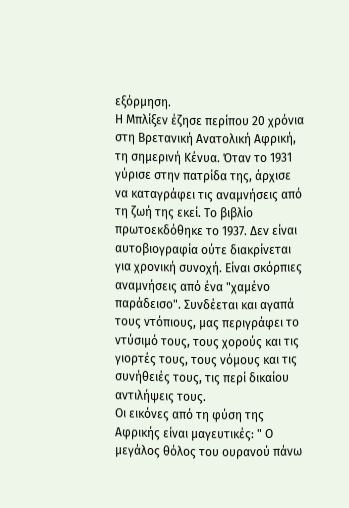εξόρμηση.
Η Μπλίξεν έζησε περίπου 20 χρόνια στη Βρετανική Ανατολική Αφρική, τη σημερινή Κένυα. Όταν το 1931 γύρισε στην πατρίδα της, άρχισε να καταγράφει τις αναμνήσεις από τη ζωή της εκεί. Το βιβλίο πρωτοεκδόθηκε το 1937. Δεν είναι αυτοβιογραφία ούτε διακρίνεται για χρονική συνοχή. Είναι σκόρπιες αναμνήσεις από ένα "χαμένο παράδεισο". Συνδέεται και αγαπά τους ντόπιους, μας περιγράφει το ντύσιμό τους, τους χορούς και τις γιορτές τους, τους νόμους και τις συνήθειές τους, τις περί δικαίου αντιλήψεις τους.
Οι εικόνες από τη φύση της Αφρικής είναι μαγευτικές: " Ο μεγάλος θόλος του ουρανού πάνω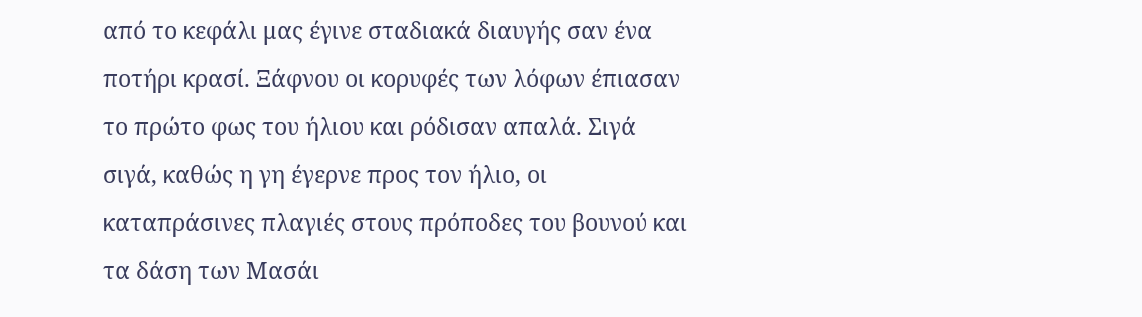από το κεφάλι μας έγινε σταδιακά διαυγής σαν ένα ποτήρι κρασί. Ξάφνου οι κορυφές των λόφων έπιασαν το πρώτο φως του ήλιου και ρόδισαν απαλά. Σιγά σιγά, καθώς η γη έγερνε προς τον ήλιο, οι καταπράσινες πλαγιές στους πρόποδες του βουνού και τα δάση των Μασάι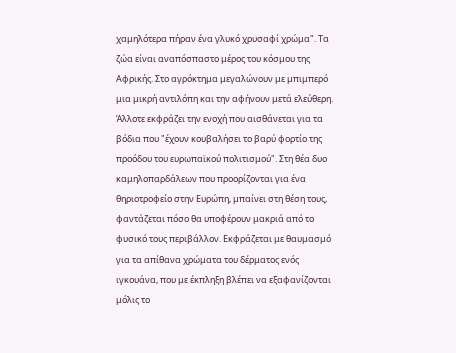χαμηλότερα πήραν ένα γλυκό χρυσαφί χρώμα". Τα ζώα είναι αναπόσπαστο μέρος του κόσμου της Αφρικής. Στο αγρόκτημα μεγαλώνουν με μπιμπερό μια μικρή αντιλόπη και την αφήνουν μετά ελεύθερη. Άλλοτε εκφράζει την ενοχή που αισθάνεται για τα βόδια που "έχουν κουβαλήσει το βαρύ φορτίο της προόδου του ευρωπαϊκού πολιτισμού". Στη θέα δυο καμηλοπαρδάλεων που προορίζονται για ένα θηριοτροφείο στην Ευρώπη, μπαίνει στη θέση τους, φαντάζεται πόσο θα υποφέρουν μακριά από το φυσικό τους περιβάλλον. Εκφράζεται με θαυμασμό για τα απίθανα χρώματα του δέρματος ενός ιγκουάνα, που με έκπληξη βλέπει να εξαφανίζονται μόλις το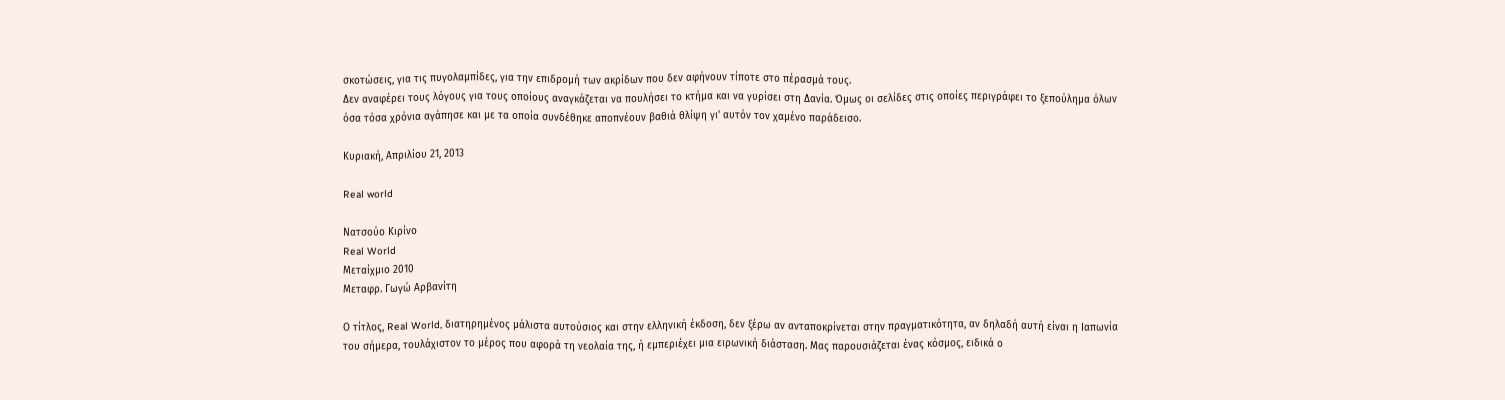σκοτώσεις, για τις πυγολαμπίδες, για την επιδρομή των ακρίδων που δεν αφήνουν τίποτε στο πέρασμά τους.
Δεν αναφέρει τους λόγους για τους οποίους αναγκάζεται να πουλήσει το κτήμα και να γυρίσει στη Δανία. Όμως οι σελίδες στις οποίες περιγράφει το ξεπούλημα όλων όσα τόσα χρόνια αγάπησε και με τα οποία συνδέθηκε αποπνέουν βαθιά θλίψη γι' αυτόν τον χαμένο παράδεισο.

Κυριακή, Απριλίου 21, 2013

Real world

Νατσούο Κιρίνο
Real World
Μεταίχμιο 2010
Μεταφρ. Γωγώ Αρβανίτη

Ο τίτλος, Real World, διατηρημένος μάλιστα αυτούσιος και στην ελληνική έκδοση, δεν ξέρω αν ανταποκρίνεται στην πραγματικότητα, αν δηλαδή αυτή είναι η Ιαπωνία του σήμερα, τουλάχιστον το μέρος που αφορά τη νεολαία της, ή εμπεριέχει μια ειρωνική διάσταση. Μας παρουσιάζεται ένας κόσμος, ειδικά ο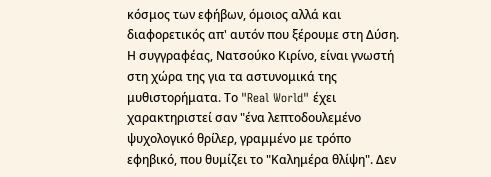κόσμος των εφήβων, όμοιος αλλά και διαφορετικός απ' αυτόν που ξέρουμε στη Δύση.
Η συγγραφέας, Νατσούκο Κιρίνο, είναι γνωστή στη χώρα της για τα αστυνομικά της μυθιστορήματα. Το "Real World" έχει χαρακτηριστεί σαν "ένα λεπτοδουλεμένο ψυχολογικό θρίλερ, γραμμένο με τρόπο εφηβικό, που θυμίζει το "Καλημέρα θλίψη". Δεν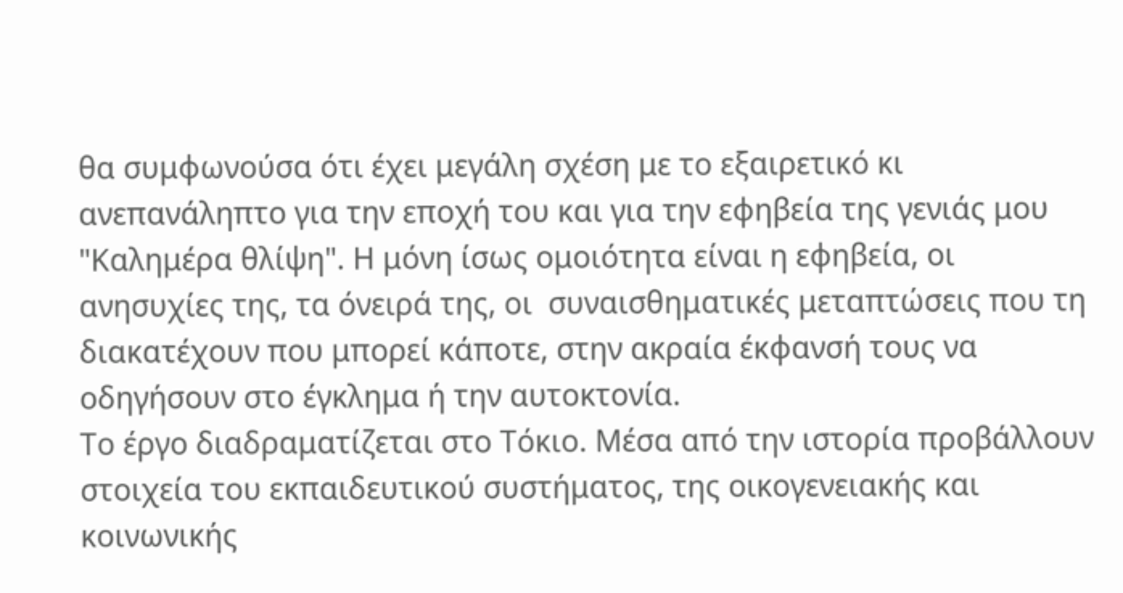θα συμφωνούσα ότι έχει μεγάλη σχέση με το εξαιρετικό κι ανεπανάληπτο για την εποχή του και για την εφηβεία της γενιάς μου "Καλημέρα θλίψη". Η μόνη ίσως ομοιότητα είναι η εφηβεία, οι ανησυχίες της, τα όνειρά της, οι  συναισθηματικές μεταπτώσεις που τη διακατέχουν που μπορεί κάποτε, στην ακραία έκφανσή τους να οδηγήσουν στο έγκλημα ή την αυτοκτονία.
Το έργο διαδραματίζεται στο Τόκιο. Μέσα από την ιστορία προβάλλουν στοιχεία του εκπαιδευτικού συστήματος, της οικογενειακής και κοινωνικής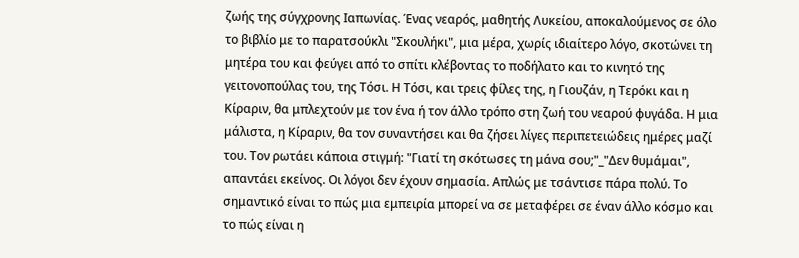ζωής της σύγχρονης Ιαπωνίας. Ένας νεαρός, μαθητής Λυκείου, αποκαλούμενος σε όλο το βιβλίο με το παρατσούκλι "Σκουλήκι", μια μέρα, χωρίς ιδιαίτερο λόγο, σκοτώνει τη μητέρα του και φεύγει από το σπίτι κλέβοντας το ποδήλατο και το κινητό της γειτονοπούλας του, της Τόσι. Η Τόσι, και τρεις φίλες της, η Γιουζάν, η Τερόκι και η Κίραριν, θα μπλεχτούν με τον ένα ή τον άλλο τρόπο στη ζωή του νεαρού φυγάδα. Η μια μάλιστα, η Κίραριν, θα τον συναντήσει και θα ζήσει λίγες περιπετειώδεις ημέρες μαζί του. Τον ρωτάει κάποια στιγμή: "Γιατί τη σκότωσες τη μάνα σου;"_"Δεν θυμάμαι", απαντάει εκείνος. Οι λόγοι δεν έχουν σημασία. Απλώς με τσάντισε πάρα πολύ. Το σημαντικό είναι το πώς μια εμπειρία μπορεί να σε μεταφέρει σε έναν άλλο κόσμο και το πώς είναι η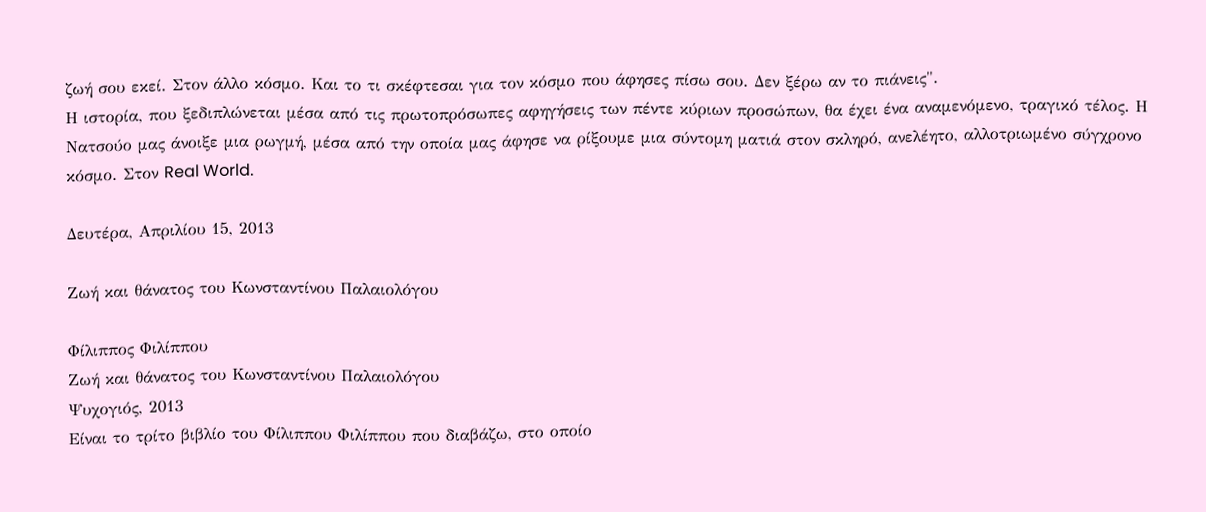ζωή σου εκεί. Στον άλλο κόσμο. Και το τι σκέφτεσαι για τον κόσμο που άφησες πίσω σου. Δεν ξέρω αν το πιάνεις".
Η ιστορία, που ξεδιπλώνεται μέσα από τις πρωτοπρόσωπες αφηγήσεις των πέντε κύριων προσώπων, θα έχει ένα αναμενόμενο, τραγικό τέλος. Η Νατσούο μας άνοιξε μια ρωγμή, μέσα από την οποία μας άφησε να ρίξουμε μια σύντομη ματιά στον σκληρό, ανελέητο, αλλοτριωμένο σύγχρονο κόσμο. Στον Real World.

Δευτέρα, Απριλίου 15, 2013

Ζωή και θάνατος του Κωνσταντίνου Παλαιολόγου

Φίλιππος Φιλίππου
Ζωή και θάνατος του Κωνσταντίνου Παλαιολόγου
Ψυχογιός, 2013
Είναι το τρίτο βιβλίο του Φίλιππου Φιλίππου που διαβάζω, στο οποίο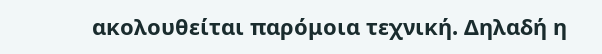ακολουθείται παρόμοια τεχνική. Δηλαδή η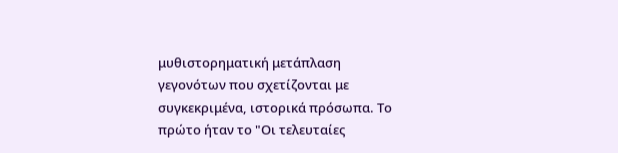μυθιστορηματική μετάπλαση γεγονότων που σχετίζονται με συγκεκριμένα, ιστορικά πρόσωπα. Το πρώτο ήταν το "Οι τελευταίες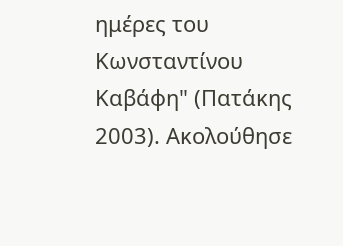ημέρες του Κωνσταντίνου Καβάφη" (Πατάκης 2003). Ακολούθησε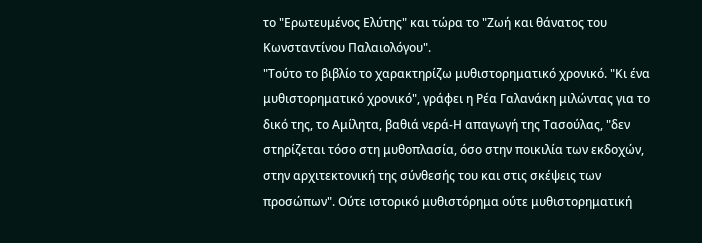το "Ερωτευμένος Ελύτης" και τώρα το "Ζωή και θάνατος του Κωνσταντίνου Παλαιολόγου".
"Τούτο το βιβλίο το χαρακτηρίζω μυθιστορηματικό χρονικό. "Κι ένα μυθιστορηματικό χρονικό", γράφει η Ρέα Γαλανάκη μιλώντας για το δικό της, το Αμίλητα, βαθιά νερά-Η απαγωγή της Τασούλας, "δεν στηρίζεται τόσο στη μυθοπλασία, όσο στην ποικιλία των εκδοχών, στην αρχιτεκτονική της σύνθεσής του και στις σκέψεις των προσώπων". Ούτε ιστορικό μυθιστόρημα ούτε μυθιστορηματική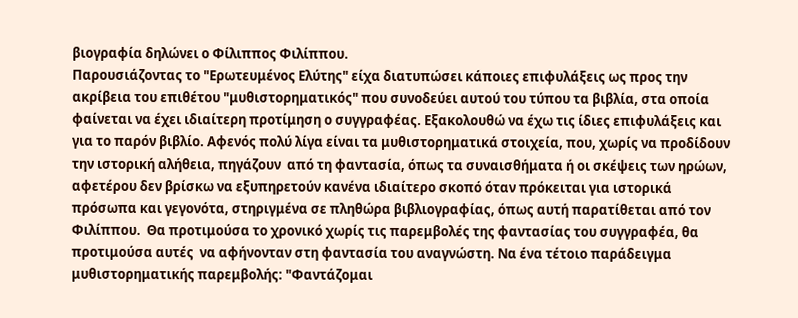βιογραφία δηλώνει ο Φίλιππος Φιλίππου.
Παρουσιάζοντας το "Ερωτευμένος Ελύτης" είχα διατυπώσει κάποιες επιφυλάξεις ως προς την ακρίβεια του επιθέτου "μυθιστορηματικός" που συνοδεύει αυτού του τύπου τα βιβλία, στα οποία φαίνεται να έχει ιδιαίτερη προτίμηση ο συγγραφέας. Εξακολουθώ να έχω τις ίδιες επιφυλάξεις και για το παρόν βιβλίο. Αφενός πολύ λίγα είναι τα μυθιστορηματικά στοιχεία, που, χωρίς να προδίδουν την ιστορική αλήθεια, πηγάζουν  από τη φαντασία, όπως τα συναισθήματα ή οι σκέψεις των ηρώων, αφετέρου δεν βρίσκω να εξυπηρετούν κανένα ιδιαίτερο σκοπό όταν πρόκειται για ιστορικά πρόσωπα και γεγονότα, στηριγμένα σε πληθώρα βιβλιογραφίας, όπως αυτή παρατίθεται από τον Φιλίππου.  Θα προτιμούσα το χρονικό χωρίς τις παρεμβολές της φαντασίας του συγγραφέα, θα προτιμούσα αυτές  να αφήνονταν στη φαντασία του αναγνώστη. Να ένα τέτοιο παράδειγμα μυθιστορηματικής παρεμβολής: "Φαντάζομαι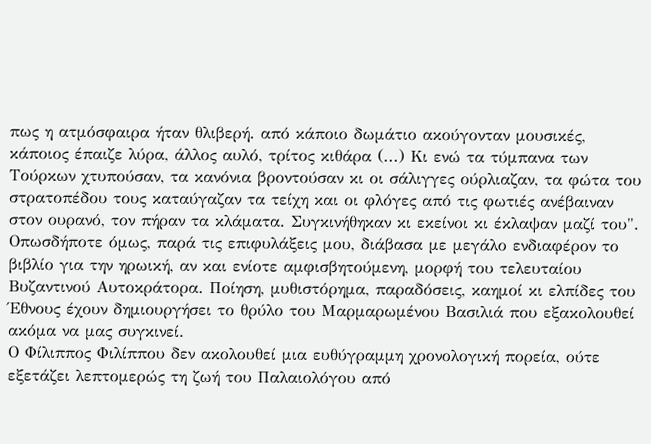πως η ατμόσφαιρα ήταν θλιβερή. από κάποιο δωμάτιο ακούγονταν μουσικές, κάποιος έπαιζε λύρα, άλλος αυλό, τρίτος κιθάρα (...) Κι ενώ τα τύμπανα των Τούρκων χτυπούσαν, τα κανόνια βροντούσαν κι οι σάλιγγες ούρλιαζαν, τα φώτα του στρατοπέδου τους καταύγαζαν τα τείχη και οι φλόγες από τις φωτιές ανέβαιναν στον ουρανό, τον πήραν τα κλάματα. Συγκινήθηκαν κι εκείνοι κι έκλαψαν μαζί του".
Οπωσδήποτε όμως, παρά τις επιφυλάξεις μου, διάβασα με μεγάλο ενδιαφέρον το βιβλίο για την ηρωική, αν και ενίοτε αμφισβητούμενη, μορφή του τελευταίου Βυζαντινού Αυτοκράτορα. Ποίηση, μυθιστόρημα, παραδόσεις, καημοί κι ελπίδες του Έθνους έχουν δημιουργήσει το θρύλο του Μαρμαρωμένου Βασιλιά που εξακολουθεί ακόμα να μας συγκινεί.
Ο Φίλιππος Φιλίππου δεν ακολουθεί μια ευθύγραμμη χρονολογική πορεία, ούτε εξετάζει λεπτομερώς τη ζωή του Παλαιολόγου από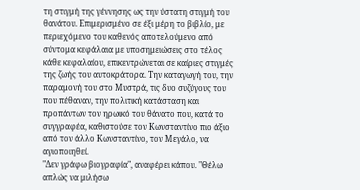τη στιγμή της γέννησης ως την ύστατη στιγμή του θανάτου. Επιμερισμένο σε έξι μέρη το βιβλίο, με περιεχόμενο του καθενός αποτελούμενο από σύντομα κεφάλαια με υποσημειώσεις στο τέλος κάθε κεφαλαίου, επικεντρώνεται σε καίριες στιγμές της ζωής του αυτοκράτορα. Την καταγωγή του, την παραμονή του στο Μυστρά, τις δυο συζύγους του που πέθαναν, την πολιτική κατάσταση και προπάντων τον ηρωικό του θάνατο που, κατά το συγγραφέα, καθιστούσε τον Κωνσταντίνο πιο άξιο από τον άλλο Κωνσταντίνο, τον Μεγάλο, να αγιοποιηθεί.
"Δεν γράφω βιογραφία", αναφέρει κάπου. "Θέλω απλώς να μιλήσω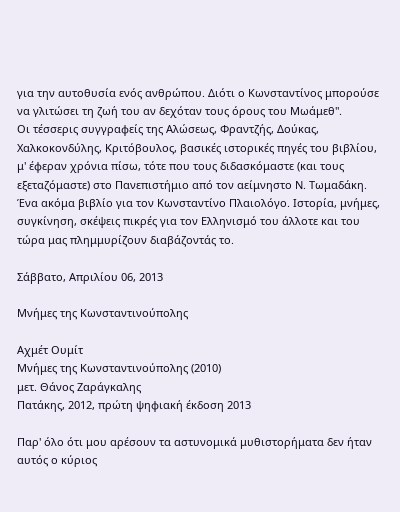για την αυτοθυσία ενός ανθρώπου. Διότι ο Κωνσταντίνος μπορούσε να γλιτώσει τη ζωή του αν δεχόταν τους όρους του Μωάμεθ".
Οι τέσσερις συγγραφείς της Αλώσεως, Φραντζής, Δούκας, Χαλκοκονδύλης, Κριτόβουλος, βασικές ιστορικές πηγές του βιβλίου, μ' έφεραν χρόνια πίσω, τότε που τους διδασκόμαστε (και τους εξεταζόμαστε) στο Πανεπιστήμιο από τον αείμνηστο Ν. Τωμαδάκη.
Ένα ακόμα βιβλίο για τον Κωνσταντίνο Πλαιολόγο. Ιστορία, μνήμες, συγκίνηση, σκέψεις πικρές για τον Ελληνισμό του άλλοτε και του τώρα μας πλημμυρίζουν διαβάζοντάς το.

Σάββατο, Απριλίου 06, 2013

Μνήμες της Κωνσταντινούπολης

Αχμέτ Ουμίτ
Μνήμες της Κωνσταντινούπολης (2010)
μετ. Θάνος Ζαράγκαλης
Πατάκης, 2012, πρώτη ψηφιακή έκδοση 2013

Παρ' όλο ότι μου αρέσουν τα αστυνομικά μυθιστορήματα δεν ήταν αυτός ο κύριος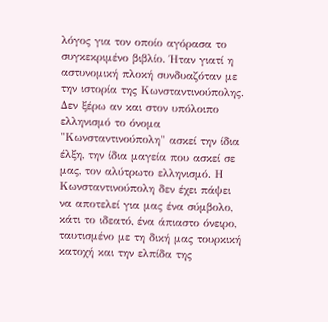λόγος για τον οποίο αγόρασα το συγκεκριμένο βιβλίο. Ήταν γιατί η αστυνομική πλοκή συνδυαζόταν με την ιστορία της Κωνσταντινούπολης. Δεν ξέρω αν και στον υπόλοιπο ελληνισμό το όνομα "Κωνσταντινούπολη" ασκεί την ίδια έλξη, την ίδια μαγεία που ασκεί σε μας, τον αλύτρωτο ελληνισμό. Η Κωνσταντινούπολη δεν έχει πάψει να αποτελεί για μας ένα σύμβολο, κάτι το ιδεατό, ένα άπιαστο όνειρο, ταυτισμένο με τη δική μας τουρκική κατοχή και την ελπίδα της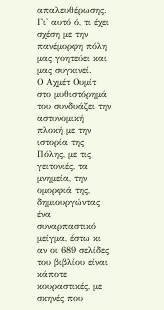απαλευθέρωσης. Γι' αυτό ό, τι έχει σχέση με την πανέμορφη πόλη μας γοητεύει και μας συγκινεί.
Ο Αχμέτ Ουμίτ στο μυθιστόρημά του συνδυάζει την αστυνομική πλοκή με την ιστορία της Πόλης, με τις γειτονιές, τα μνημεία, την ομορφιά της, δημιουργώντας ένα συναρπαστικό μείγμα, έστω κι αν οι 689 σελίδες του βιβλίου είναι κάποτε κουραστικές, με σκηνές που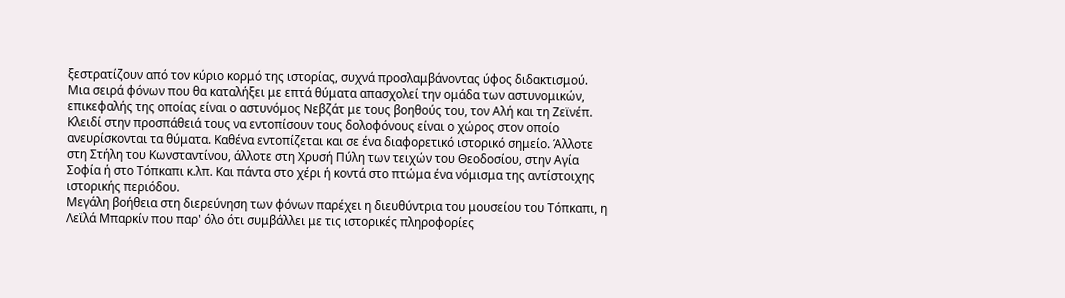ξεστρατίζουν από τον κύριο κορμό της ιστορίας, συχνά προσλαμβάνοντας ύφος διδακτισμού.
Μια σειρά φόνων που θα καταλήξει με επτά θύματα απασχολεί την ομάδα των αστυνομικών, επικεφαλής της οποίας είναι ο αστυνόμος Νεβζάτ με τους βοηθούς του, τον Αλή και τη Ζεϊνέπ. Κλειδί στην προσπάθειά τους να εντοπίσουν τους δολοφόνους είναι ο χώρος στον οποίο ανευρίσκονται τα θύματα. Καθένα εντοπίζεται και σε ένα διαφορετικό ιστορικό σημείο. Άλλοτε στη Στήλη του Κωνσταντίνου, άλλοτε στη Χρυσή Πύλη των τειχών του Θεοδοσίου, στην Αγία Σοφία ή στο Τόπκαπι κ.λπ. Και πάντα στο χέρι ή κοντά στο πτώμα ένα νόμισμα της αντίστοιχης ιστορικής περιόδου.
Μεγάλη βοήθεια στη διερεύνηση των φόνων παρέχει η διευθύντρια του μουσείου του Τόπκαπι, η Λεϊλά Μπαρκίν που παρ' όλο ότι συμβάλλει με τις ιστορικές πληροφορίες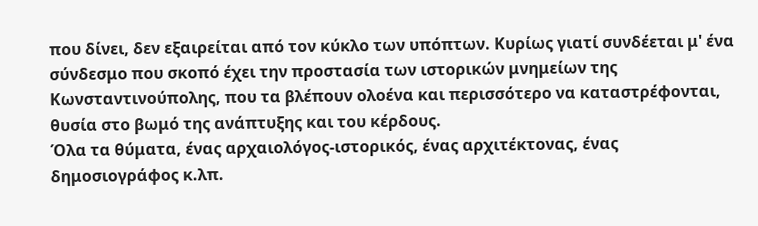που δίνει, δεν εξαιρείται από τον κύκλο των υπόπτων. Κυρίως γιατί συνδέεται μ' ένα σύνδεσμο που σκοπό έχει την προστασία των ιστορικών μνημείων της Κωνσταντινούπολης, που τα βλέπουν ολοένα και περισσότερο να καταστρέφονται, θυσία στο βωμό της ανάπτυξης και του κέρδους.
Όλα τα θύματα, ένας αρχαιολόγος-ιστορικός, ένας αρχιτέκτονας, ένας δημοσιογράφος κ.λπ.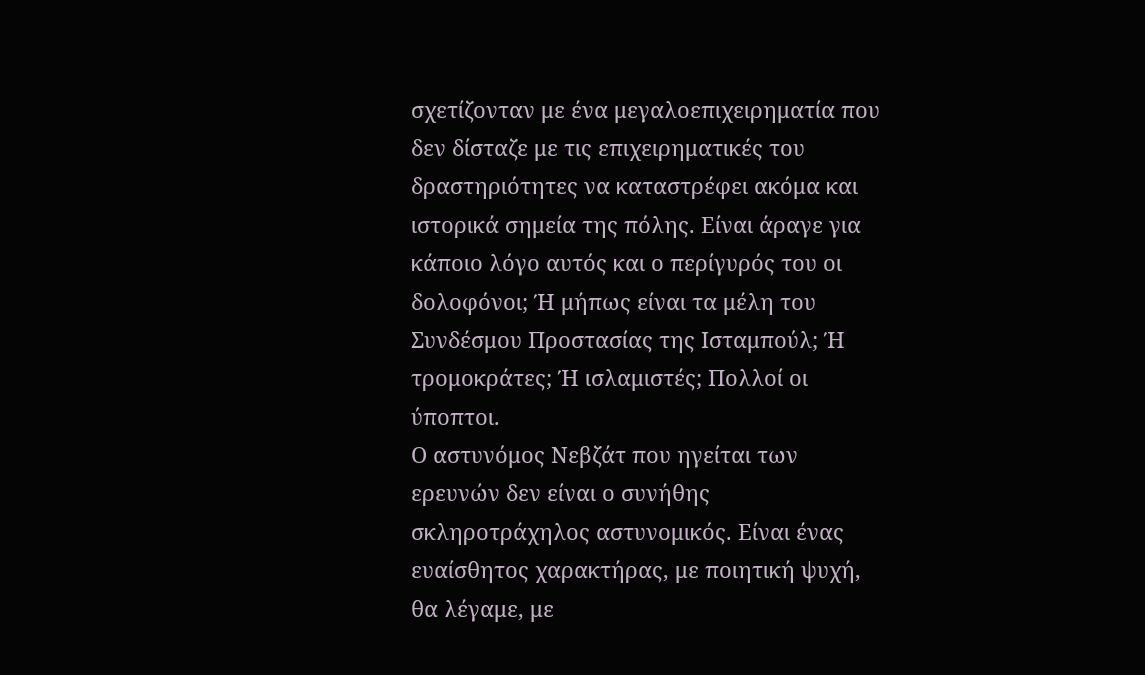σχετίζονταν με ένα μεγαλοεπιχειρηματία που δεν δίσταζε με τις επιχειρηματικές του δραστηριότητες να καταστρέφει ακόμα και ιστορικά σημεία της πόλης. Είναι άραγε για κάποιο λόγο αυτός και ο περίγυρός του οι δολοφόνοι; Ή μήπως είναι τα μέλη του Συνδέσμου Προστασίας της Ισταμπούλ; Ή τρομοκράτες; Ή ισλαμιστές; Πολλοί οι ύποπτοι.
Ο αστυνόμος Νεβζάτ που ηγείται των ερευνών δεν είναι ο συνήθης σκληροτράχηλος αστυνομικός. Είναι ένας ευαίσθητος χαρακτήρας, με ποιητική ψυχή, θα λέγαμε, με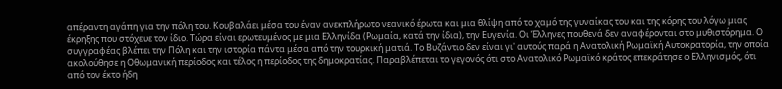απέραντη αγάπη για την πόλη του. Κουβαλάει μέσα του έναν ανεκπλήρωτο νεανικό έρωτα και μια θλίψη από το χαμό της γυναίκας του και της κόρης του λόγω μιας έκρηξης που στόχευε τον ίδιο. Τώρα είναι ερωτευμένος με μια Ελληνίδα (Ρωμαία, κατά την ίδια), την Ευγενία. Οι Έλληνες πουθενά δεν αναφέρονται στο μυθιστόρημα. Ο συγγραφέας βλέπει την Πόλη και την ιστορία πάντα μέσα από την τουρκική ματιά. Το Βυζάντιο δεν είναι γι' αυτούς παρά η Ανατολική Ρωμαϊκή Αυτοκρατορία, την οποία ακολούθησε η Οθωμανική περίοδος και τέλος η περίοδος της δημοκρατίας. Παραβλέπεται το γεγονός ότι στο Ανατολικό Ρωμαϊκό κράτος επεκράτησε ο Ελληνισμός, ότι από τον έκτο ήδη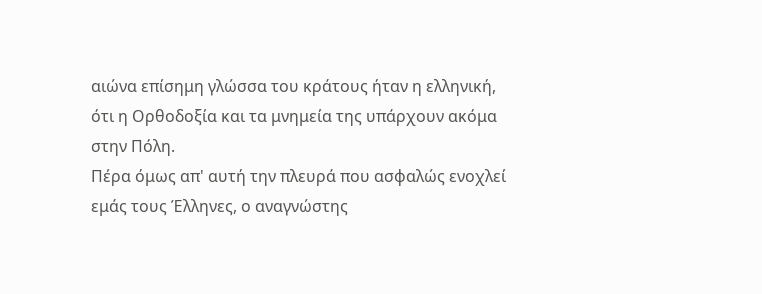αιώνα επίσημη γλώσσα του κράτους ήταν η ελληνική, ότι η Ορθοδοξία και τα μνημεία της υπάρχουν ακόμα στην Πόλη.
Πέρα όμως απ' αυτή την πλευρά που ασφαλώς ενοχλεί εμάς τους Έλληνες, ο αναγνώστης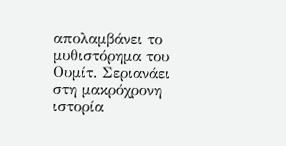απολαμβάνει το μυθιστόρημα του Ουμίτ. Σεριανάει στη μακρόχρονη ιστορία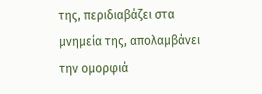της, περιδιαβάζει στα μνημεία της, απολαμβάνει την ομορφιά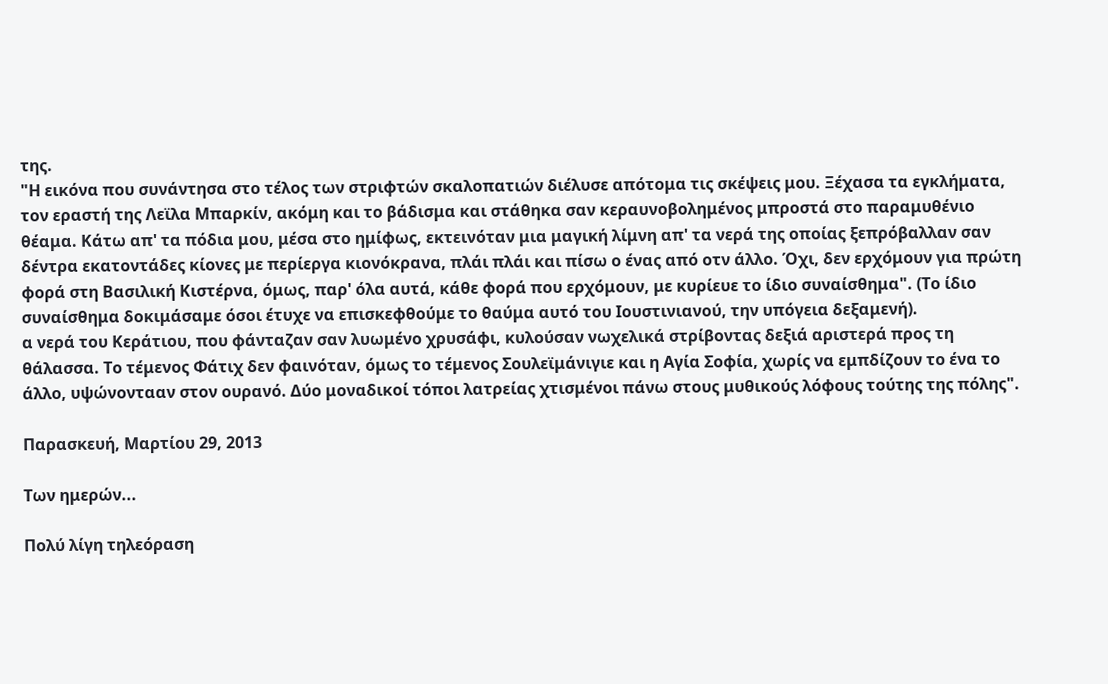της.
"Η εικόνα που συνάντησα στο τέλος των στριφτών σκαλοπατιών διέλυσε απότομα τις σκέψεις μου. Ξέχασα τα εγκλήματα, τον εραστή της Λεϊλα Μπαρκίν, ακόμη και το βάδισμα και στάθηκα σαν κεραυνοβολημένος μπροστά στο παραμυθένιο θέαμα. Κάτω απ' τα πόδια μου, μέσα στο ημίφως, εκτεινόταν μια μαγική λίμνη απ' τα νερά της οποίας ξεπρόβαλλαν σαν δέντρα εκατοντάδες κίονες με περίεργα κιονόκρανα, πλάι πλάι και πίσω ο ένας από οτν άλλο. Όχι, δεν ερχόμουν για πρώτη φορά στη Βασιλική Κιστέρνα, όμως, παρ' όλα αυτά, κάθε φορά που ερχόμουν, με κυρίευε το ίδιο συναίσθημα". (Το ίδιο συναίσθημα δοκιμάσαμε όσοι έτυχε να επισκεφθούμε το θαύμα αυτό του Ιουστινιανού, την υπόγεια δεξαμενή).
α νερά του Κεράτιου, που φάνταζαν σαν λυωμένο χρυσάφι, κυλούσαν νωχελικά στρίβοντας δεξιά αριστερά προς τη θάλασσα. Το τέμενος Φάτιχ δεν φαινόταν, όμως το τέμενος Σουλεϊμάνιγιε και η Αγία Σοφία, χωρίς να εμπδίζουν το ένα το άλλο, υψώνοντααν στον ουρανό. Δύο μοναδικοί τόποι λατρείας χτισμένοι πάνω στους μυθικούς λόφους τούτης της πόλης".

Παρασκευή, Μαρτίου 29, 2013

Των ημερών...

Πολύ λίγη τηλεόραση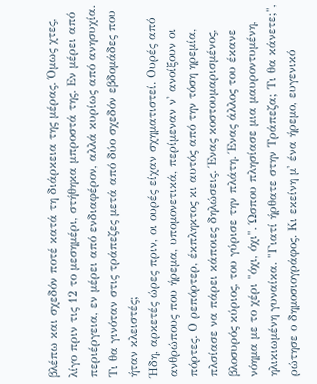βλέπω και σχεδόν ποτέ κατά τη διάρκεια της μέρας. Όμως χτες, λίγο πριν τις 12 το μεσημέρι, στήθηκα μπροστά της. Εν μέρει από περιέργεια, εν μέρει από ενδιαφέρον, αλλά κυρίως από ανησυχία. Τι θα γινόταν στις τράπεζες μετά από δύο σχεδόν εβδομάδες που ήταν κλειστές;
Ήδη, αρκετές ώρες πριν, οι ουρές είχαν σχηματιστεί. Ουρές από ανθρώπους που ήρεμα, υπομονετικά, περίμεναν ν' ανοίξουν οι πόρτες. Ο ρεπόρτερ, έκπληκτος κι αυτός από την τόση ηρεμία, πλσίασε να πάρει κάποιες δηλώσεις. Ένας κοστουμαρισμένος, βλοσυρός κύριος, του γύρισε την πλάτη. Ένας άλλος του έκανε νόημα με το χέρι "όχι, όχι". Ώσπου πλησίασε μια μαυροντυμένη, ηλικιωμένη γυναίκα. "Γιατί ήρθατε στην Τράπεζα; Τι θα κάνετε;", ρώτησε ο δημοσιογράφος. Κι εκείνη μ' ένα ήρεμο, ευγενικό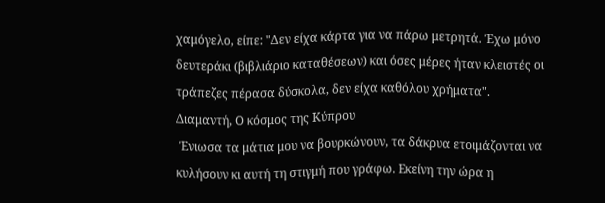χαμόγελο, είπε: "Δεν είχα κάρτα για να πάρω μετρητά. Έχω μόνο δευτεράκι (βιβλιάριο καταθέσεων) και όσες μέρες ήταν κλειστές οι τράπεζες πέρασα δύσκολα, δεν είχα καθόλου χρήματα".
Διαμαντή, Ο κόσμος της Κύπρου
 Ένιωσα τα μάτια μου να βουρκώνουν, τα δάκρυα ετοιμάζονται να κυλήσουν κι αυτή τη στιγμή που γράφω. Εκείνη την ώρα η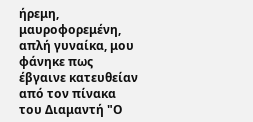ήρεμη, μαυροφορεμένη, απλή γυναίκα, μου φάνηκε πως έβγαινε κατευθείαν από τον πίνακα του Διαμαντή "Ο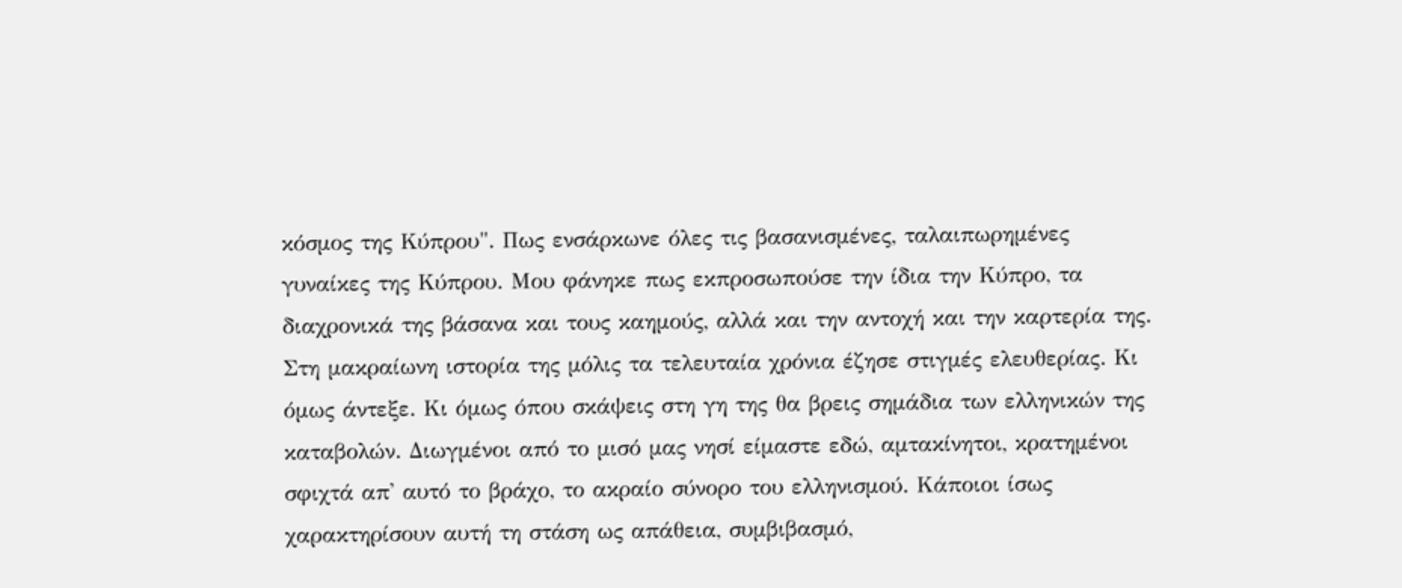κόσμος της Κύπρου". Πως ενσάρκωνε όλες τις βασανισμένες, ταλαιπωρημένες γυναίκες της Κύπρου. Μου φάνηκε πως εκπροσωπούσε την ίδια την Κύπρο, τα διαχρονικά της βάσανα και τους καημούς, αλλά και την αντοχή και την καρτερία της.
Στη μακραίωνη ιστορία της μόλις τα τελευταία χρόνια έζησε στιγμές ελευθερίας. Κι όμως άντεξε. Κι όμως όπου σκάψεις στη γη της θα βρεις σημάδια των ελληνικών της καταβολών. Διωγμένοι από το μισό μας νησί είμαστε εδώ, αμτακίνητοι, κρατημένοι σφιχτά απ' αυτό το βράχο, το ακραίο σύνορο του ελληνισμού. Κάποιοι ίσως χαρακτηρίσουν αυτή τη στάση ως απάθεια, συμβιβασμό,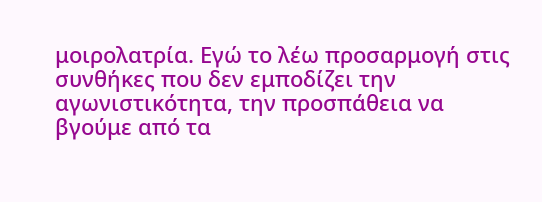μοιρολατρία. Εγώ το λέω προσαρμογή στις συνθήκες που δεν εμποδίζει την αγωνιστικότητα, την προσπάθεια να βγούμε από τα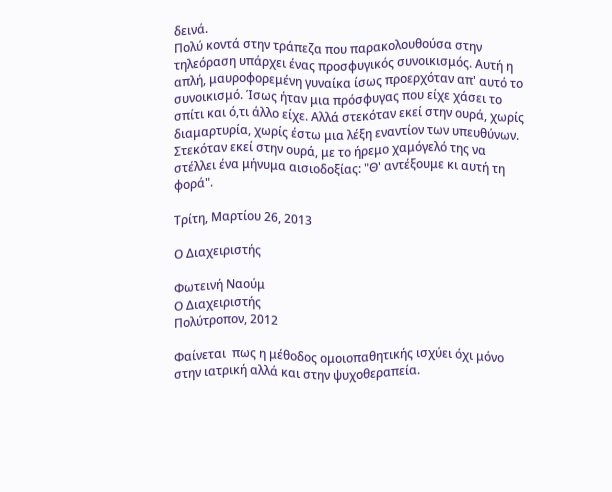δεινά.
Πολύ κοντά στην τράπεζα που παρακολουθούσα στην τηλεόραση υπάρχει ένας προσφυγικός συνοικισμός. Αυτή η απλή, μαυροφορεμένη γυναίκα ίσως προερχόταν απ' αυτό το συνοικισμό. Ίσως ήταν μια πρόσφυγας που είχε χάσει το σπίτι και ό,τι άλλο είχε. Αλλά στεκόταν εκεί στην ουρά, χωρίς διαμαρτυρία, χωρίς έστω μια λέξη εναντίον των υπευθύνων. Στεκόταν εκεί στην ουρά, με το ήρεμο χαμόγελό της να στέλλει ένα μήνυμα αισιοδοξίας: "Θ' αντέξουμε κι αυτή τη φορά".

Τρίτη, Μαρτίου 26, 2013

Ο Διαχειριστής

Φωτεινή Ναούμ
Ο Διαχειριστής
Πολύτροπον, 2012

Φαίνεται  πως η μέθοδος ομοιοπαθητικής ισχύει όχι μόνο στην ιατρική αλλά και στην ψυχοθεραπεία.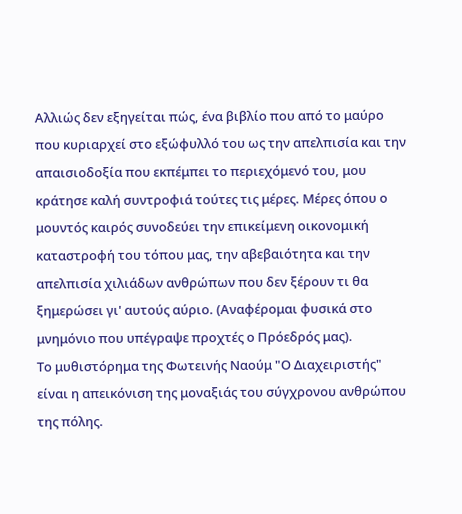Αλλιώς δεν εξηγείται πώς, ένα βιβλίο που από το μαύρο που κυριαρχεί στο εξώφυλλό του ως την απελπισία και την απαισιοδοξία που εκπέμπει το περιεχόμενό του, μου κράτησε καλή συντροφιά τούτες τις μέρες. Μέρες όπου ο μουντός καιρός συνοδεύει την επικείμενη οικονομική καταστροφή του τόπου μας, την αβεβαιότητα και την απελπισία χιλιάδων ανθρώπων που δεν ξέρουν τι θα ξημερώσει γι' αυτούς αύριο. (Αναφέρομαι φυσικά στο μνημόνιο που υπέγραψε προχτές ο Πρόεδρός μας).
Το μυθιστόρημα της Φωτεινής Ναούμ "Ο Διαχειριστής" είναι η απεικόνιση της μοναξιάς του σύγχρονου ανθρώπου της πόλης.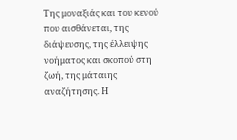Της μοναξιάς και του κενού που αισθάνεται, της διάψευσης, της έλλειψης νοήματος και σκοπού στη ζωή, της μάταιης αναζήτησης. Η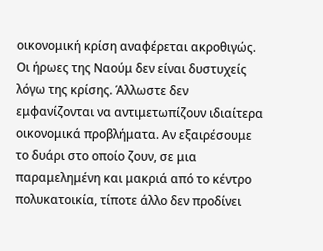οικονομική κρίση αναφέρεται ακροθιγώς. Οι ήρωες της Ναούμ δεν είναι δυστυχείς λόγω της κρίσης. Άλλωστε δεν εμφανίζονται να αντιμετωπίζουν ιδιαίτερα οικονομικά προβλήματα. Αν εξαιρέσουμε το δυάρι στο οποίο ζουν, σε μια παραμελημένη και μακριά από το κέντρο πολυκατοικία, τίποτε άλλο δεν προδίνει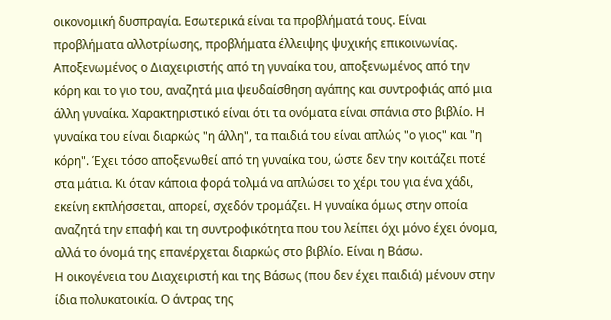οικονομική δυσπραγία. Εσωτερικά είναι τα προβλήματά τους. Είναι προβλήματα αλλοτρίωσης, προβλήματα έλλειψης ψυχικής επικοινωνίας.
Αποξενωμένος ο Διαχειριστής από τη γυναίκα του, αποξενωμένος από την κόρη και το γιο του, αναζητά μια ψευδαίσθηση αγάπης και συντροφιάς από μια άλλη γυναίκα. Χαρακτηριστικό είναι ότι τα ονόματα είναι σπάνια στο βιβλίο. Η γυναίκα του είναι διαρκώς "η άλλη", τα παιδιά του είναι απλώς "ο γιος" και "η κόρη". Έχει τόσο αποξενωθεί από τη γυναίκα του, ώστε δεν την κοιτάζει ποτέ στα μάτια. Κι όταν κάποια φορά τολμά να απλώσει το χέρι του για ένα χάδι, εκείνη εκπλήσσεται, απορεί, σχεδόν τρομάζει. Η γυναίκα όμως στην οποία αναζητά την επαφή και τη συντροφικότητα που του λείπει όχι μόνο έχει όνομα, αλλά το όνομά της επανέρχεται διαρκώς στο βιβλίο. Είναι η Βάσω.
Η οικογένεια του Διαχειριστή και της Βάσως (που δεν έχει παιδιά) μένουν στην ίδια πολυκατοικία. Ο άντρας της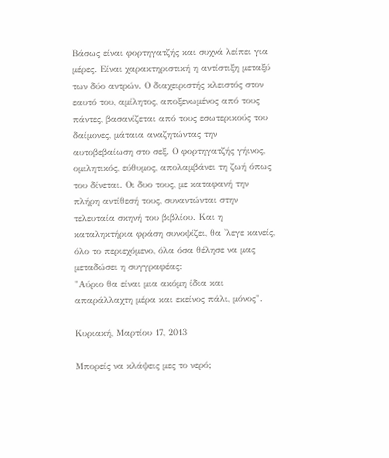Βάσως είναι φορτηγατζής και συχνά λείπει για μέρες. Είναι χαρακτηριστική η αντίστιξη μεταξύ των δύο αντρών. Ο διαχειριστής κλειστός στον εαυτό του, αμίλητος, αποξενωμένος από τους πάντες, βασανίζεται από τους εσωτερικούς του δαίμονες, μάταια αναζητώντας την αυτοβεβαίωση στο σεξ. Ο φορτηγατζής γήινος, ομιλητικός, εύθυμος, απολαμβάνει τη ζωή όπως του δίνεται. Οι δυο τους, με καταφανή την πλήρη αντίθεσή τους, συναντώνται στην τελευταία σκηνή του βιβλίου. Και η καταληκτήρια φράση συνοψίζει, θα 'λεγε κανείς, όλο το περιεχόμενο, όλα όσα θέλησε να μας μεταδώσει η συγγραφέας:
"Αύριο θα είναι μια ακόμη ίδια και απαράλλαχτη μέρα και εκείνος πάλι, μόνος".

Κυριακή, Μαρτίου 17, 2013

Μπορείς να κλάψεις μες το νερό;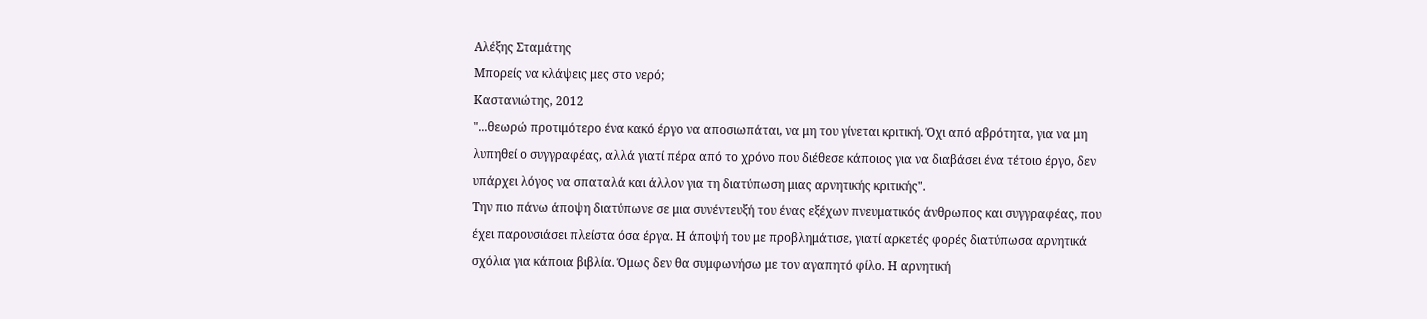Αλέξης Σταμάτης
Μπορείς να κλάψεις μες στο νερό;
Καστανιώτης, 2012
"...θεωρώ προτιμότερο ένα κακό έργο να αποσιωπάται, να μη του γίνεται κριτική. Όχι από αβρότητα, για να μη λυπηθεί ο συγγραφέας, αλλά γιατί πέρα από το χρόνο που διέθεσε κάποιος για να διαβάσει ένα τέτοιο έργο, δεν υπάρχει λόγος να σπαταλά και άλλον για τη διατύπωση μιας αρνητικής κριτικής".
Την πιο πάνω άποψη διατύπωνε σε μια συνέντευξή του ένας εξέχων πνευματικός άνθρωπος και συγγραφέας, που έχει παρουσιάσει πλείστα όσα έργα. Η άποψή του με προβλημάτισε, γιατί αρκετές φορές διατύπωσα αρνητικά σχόλια για κάποια βιβλία. Όμως δεν θα συμφωνήσω με τον αγαπητό φίλο. Η αρνητική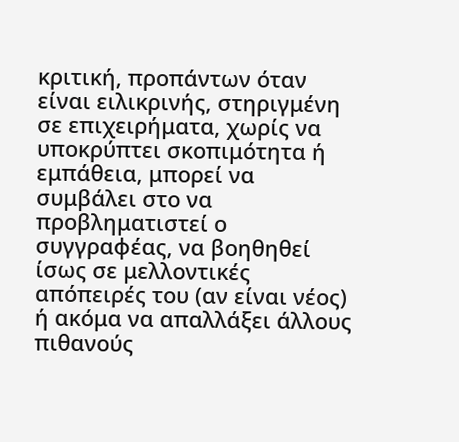κριτική, προπάντων όταν είναι ειλικρινής, στηριγμένη σε επιχειρήματα, χωρίς να υποκρύπτει σκοπιμότητα ή εμπάθεια, μπορεί να συμβάλει στο να προβληματιστεί ο συγγραφέας, να βοηθηθεί ίσως σε μελλοντικές απόπειρές του (αν είναι νέος) ή ακόμα να απαλλάξει άλλους πιθανούς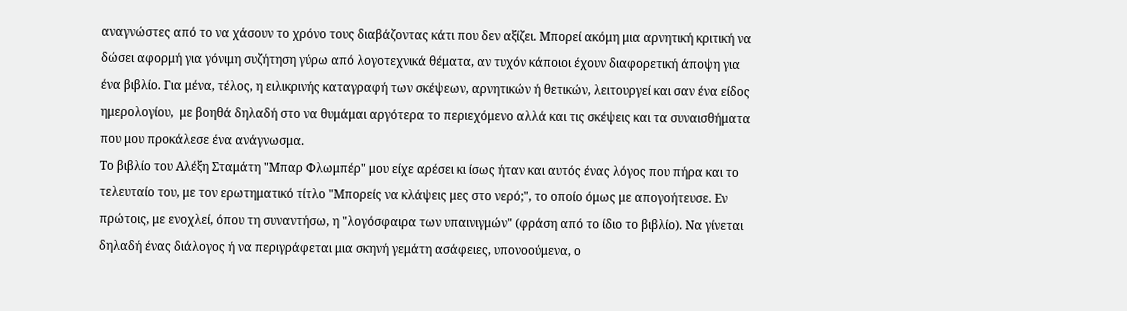αναγνώστες από το να χάσουν το χρόνο τους διαβάζοντας κάτι που δεν αξίζει. Μπορεί ακόμη μια αρνητική κριτική να δώσει αφορμή για γόνιμη συζήτηση γύρω από λογοτεχνικά θέματα, αν τυχόν κάποιοι έχουν διαφορετική άποψη για ένα βιβλίο. Για μένα, τέλος, η ειλικρινής καταγραφή των σκέψεων, αρνητικών ή θετικών, λειτουργεί και σαν ένα είδος ημερολογίου,  με βοηθά δηλαδή στο να θυμάμαι αργότερα το περιεχόμενο αλλά και τις σκέψεις και τα συναισθήματα που μου προκάλεσε ένα ανάγνωσμα.
Το βιβλίο του Αλέξη Σταμάτη "Μπαρ Φλωμπέρ" μου είχε αρέσει κι ίσως ήταν και αυτός ένας λόγος που πήρα και το τελευταίο του, με τον ερωτηματικό τίτλο "Μπορείς να κλάψεις μες στο νερό;", το οποίο όμως με απογοήτευσε. Εν πρώτοις, με ενοχλεί, όπου τη συναντήσω, η "λογόσφαιρα των υπαινιγμών" (φράση από το ίδιο το βιβλίο). Να γίνεται δηλαδή ένας διάλογος ή να περιγράφεται μια σκηνή γεμάτη ασάφειες, υπονοούμενα, ο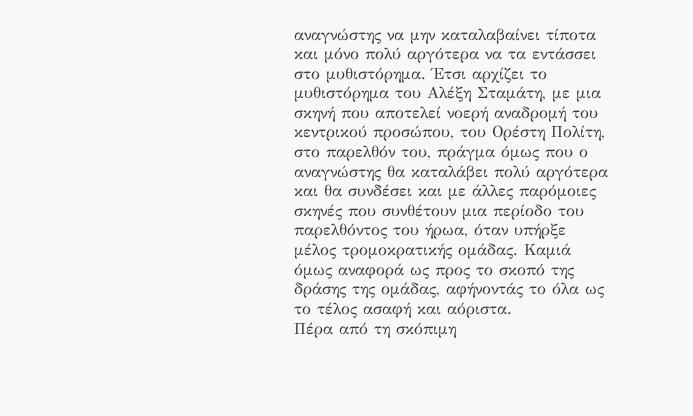αναγνώστης να μην καταλαβαίνει τίποτα και μόνο πολύ αργότερα να τα εντάσσει στο μυθιστόρημα. Έτσι αρχίζει το μυθιστόρημα του Αλέξη Σταμάτη, με μια σκηνή που αποτελεί νοερή αναδρομή του κεντρικού προσώπου, του Ορέστη Πολίτη, στο παρελθόν του, πράγμα όμως που ο αναγνώστης θα καταλάβει πολύ αργότερα και θα συνδέσει και με άλλες παρόμοιες σκηνές που συνθέτουν μια περίοδο του παρελθόντος του ήρωα, όταν υπήρξε μέλος τρομοκρατικής ομάδας. Καμιά όμως αναφορά ως προς το σκοπό της δράσης της ομάδας, αφήνοντάς το όλα ως το τέλος ασαφή και αόριστα.
Πέρα από τη σκόπιμη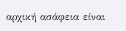αρχική ασάφεια είναι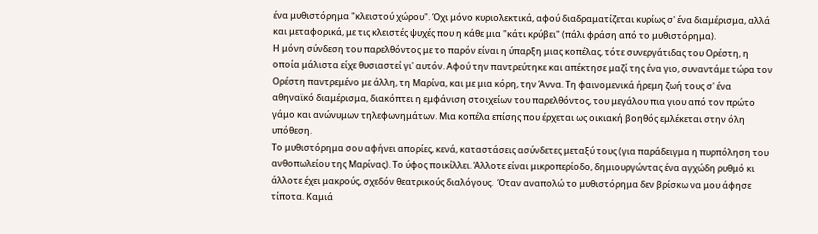ένα μυθιστόρημα "κλειστού χώρου". Όχι μόνο κυριολεκτικά, αφού διαδραματίζεται κυρίως σ' ένα διαμέρισμα, αλλά και μεταφορικά, με τις κλειστές ψυχές που η κάθε μια "κάτι κρύβει" (πάλι φράση από το μυθιστόρημα).
Η μόνη σύνδεση του παρελθόντος με το παρόν είναι η ύπαρξη μιας κοπέλας, τότε συνεργάτιδας του Ορέστη, η οποία μάλιστα είχε θυσιαστεί γι' αυτόν. Αφού την παντρεύτηκε και απέκτησε μαζί της ένα γιο, συναντάμε τώρα τον Ορέστη παντρεμένο με άλλη, τη Μαρίνα, και με μια κόρη, την Άννα. Τη φαινομενικά ήρεμη ζωή τους σ' ένα αθηναϊκό διαμέρισμα, διακόπτει η εμφάνιση στοιχείων του παρελθόντος, του μεγάλου πια γιου από τον πρώτο γάμο και ανώνυμων τηλεφωνημάτων. Μια κοπέλα επίσης που έρχεται ως οικιακή βοηθός εμλέκεται στην όλη υπόθεση.
Το μυθιστόρημα σου αφήνει απορίες, κενά, καταστάσεις ασύνδετες μεταξύ τους (για παράδειγμα η πυρπόληση του ανθοπωλείου της Μαρίνας). Το ύφος ποικίλλει. Άλλοτε είναι μικροπερίοδο, δημιουργώντας ένα αγχώδη ρυθμό κι άλλοτε έχει μακρούς, σχεδόν θεατρικούς διαλόγους.  Όταν αναπολώ το μυθιστόρημα δεν βρίσκω να μου άφησε τίποτα. Καμιά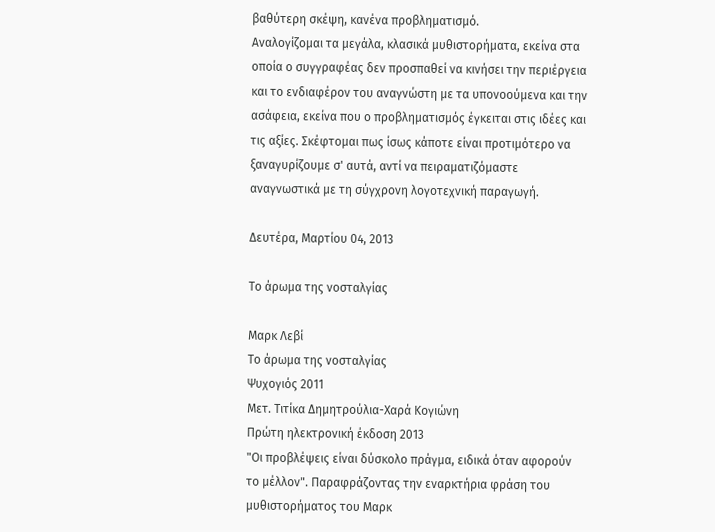βαθύτερη σκέψη, κανένα προβληματισμό.
Αναλογίζομαι τα μεγάλα, κλασικά μυθιστορήματα, εκείνα στα οποία ο συγγραφέας δεν προσπαθεί να κινήσει την περιέργεια και το ενδιαφέρον του αναγνώστη με τα υπονοούμενα και την ασάφεια, εκείνα που ο προβληματισμός έγκειται στις ιδέες και τις αξίες. Σκέφτομαι πως ίσως κάποτε είναι προτιμότερο να ξαναγυρίζουμε σ' αυτά, αντί να πειραματιζόμαστε αναγνωστικά με τη σύγχρονη λογοτεχνική παραγωγή.

Δευτέρα, Μαρτίου 04, 2013

Το άρωμα της νοσταλγίας

Μαρκ Λεβί
Το άρωμα της νοσταλγίας
Ψυχογιός 2011
Μετ. Τιτίκα Δημητρούλια-Χαρά Κογιώνη
Πρώτη ηλεκτρονική έκδοση 2013
"Οι προβλέψεις είναι δύσκολο πράγμα, ειδικά όταν αφορούν το μέλλον". Παραφράζοντας την εναρκτήρια φράση του μυθιστορήματος του Μαρκ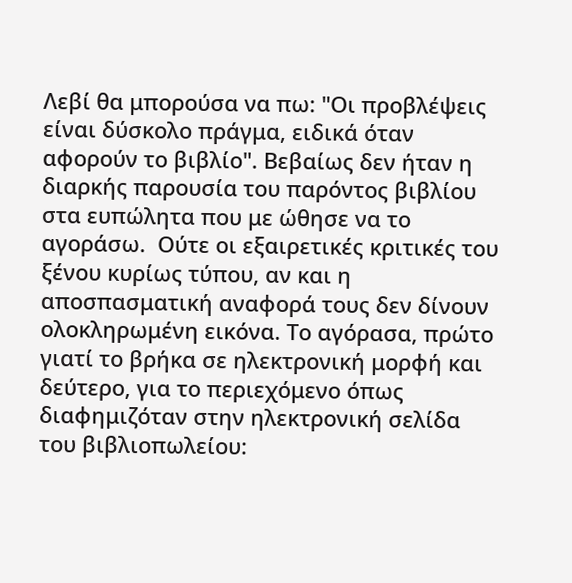Λεβί θα μπορούσα να πω: "Οι προβλέψεις είναι δύσκολο πράγμα, ειδικά όταν αφορούν το βιβλίο". Βεβαίως δεν ήταν η διαρκής παρουσία του παρόντος βιβλίου στα ευπώλητα που με ώθησε να το αγοράσω.  Ούτε οι εξαιρετικές κριτικές του ξένου κυρίως τύπου, αν και η αποσπασματική αναφορά τους δεν δίνουν ολοκληρωμένη εικόνα. Το αγόρασα, πρώτο γιατί το βρήκα σε ηλεκτρονική μορφή και δεύτερο, για το περιεχόμενο όπως διαφημιζόταν στην ηλεκτρονική σελίδα του βιβλιοπωλείου: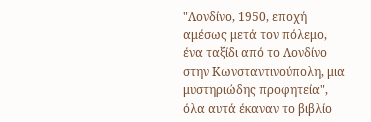"Λονδίνο, 1950, εποχή αμέσως μετά τον πόλεμο, ένα ταξίδι από το Λονδίνο στην Κωνσταντινούπολη, μια μυστηριώδης προφητεία", όλα αυτά έκαναν το βιβλίο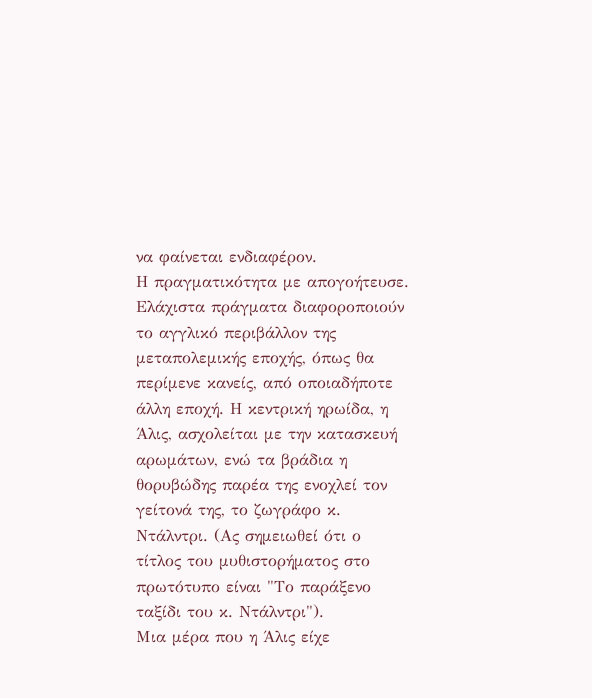να φαίνεται ενδιαφέρον.
Η πραγματικότητα με απογοήτευσε. Ελάχιστα πράγματα διαφοροποιούν το αγγλικό περιβάλλον της μεταπολεμικής εποχής, όπως θα περίμενε κανείς, από οποιαδήποτε άλλη εποχή. Η κεντρική ηρωίδα, η Άλις, ασχολείται με την κατασκευή αρωμάτων, ενώ τα βράδια η θορυβώδης παρέα της ενοχλεί τον γείτονά της, το ζωγράφο κ. Ντάλντρι. (Ας σημειωθεί ότι ο τίτλος του μυθιστορήματος στο πρωτότυπο είναι "Το παράξενο ταξίδι του κ. Ντάλντρι").
Μια μέρα που η Άλις είχε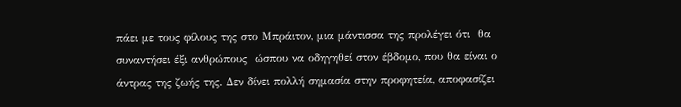πάει με τους φίλους της στο Μπράιτον, μια μάντισσα της προλέγει ότι  θα συναντήσει έξι ανθρώπους  ώσπου να οδηγηθεί στον έβδομο, που θα είναι ο άντρας της ζωής της. Δεν δίνει πολλή σημασία στην προφητεία, αποφασίζει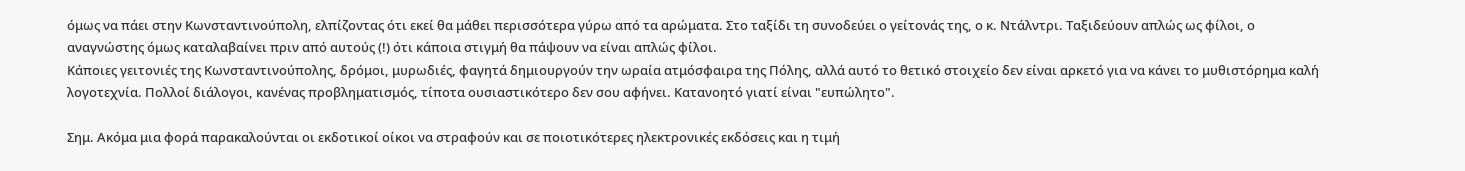όμως να πάει στην Κωνσταντινούπολη, ελπίζοντας ότι εκεί θα μάθει περισσότερα γύρω από τα αρώματα. Στο ταξίδι τη συνοδεύει ο γείτονάς της, ο κ. Ντάλντρι. Ταξιδεύουν απλώς ως φίλοι, ο αναγνώστης όμως καταλαβαίνει πριν από αυτούς (!) ότι κάποια στιγμή θα πάψουν να είναι απλώς φίλοι.
Κάποιες γειτονιές της Κωνσταντινούπολης, δρόμοι, μυρωδιές, φαγητά δημιουργούν την ωραία ατμόσφαιρα της Πόλης, αλλά αυτό το θετικό στοιχείο δεν είναι αρκετό για να κάνει το μυθιστόρημα καλή λογοτεχνία. Πολλοί διάλογοι, κανένας προβληματισμός, τίποτα ουσιαστικότερο δεν σου αφήνει. Κατανοητό γιατί είναι "ευπώλητο".

Σημ. Ακόμα μια φορά παρακαλούνται οι εκδοτικοί οίκοι να στραφούν και σε ποιοτικότερες ηλεκτρονικές εκδόσεις και η τιμή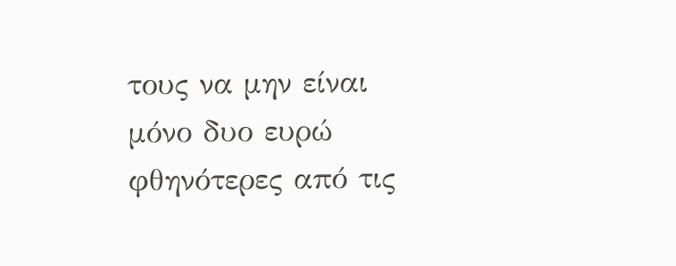τους να μην είναι μόνο δυο ευρώ φθηνότερες από τις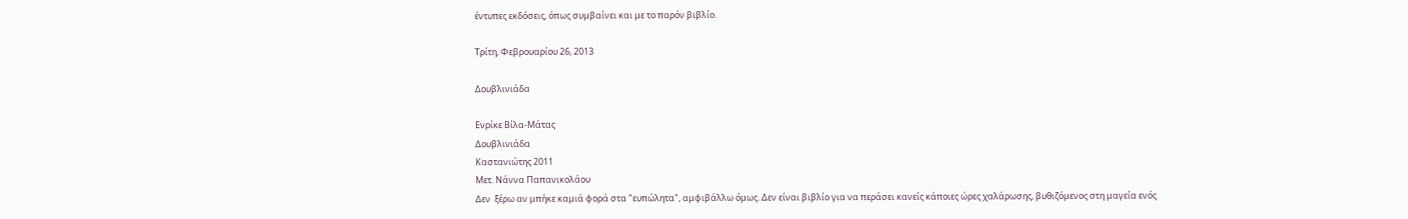έντυπες εκδόσεις, όπως συμβαίνει και με το παρόν βιβλίο.

Τρίτη, Φεβρουαρίου 26, 2013

Δουβλινιάδα

Ενρίκε Βίλα-Μάτας
Δουβλινιάδα
Καστανιώτης 2011
Μετ. Νάννα Παπανικολάου
Δεν  ξέρω αν μπήκε καμιά φορά στα "ευπώλητα", αμφιβάλλω όμως. Δεν είναι βιβλίο για να περάσει κανείς κάποιες ώρες χαλάρωσης, βυθιζόμενος στη μαγεία ενός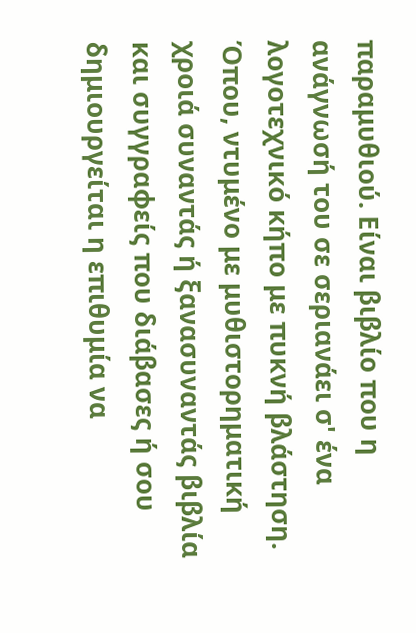παραμυθιού. Είναι βιβλίο που η ανάγνωσή του σε σεριανάει σ' ένα λογοτεχνικό κήπο με πυκνή βλάστηση. Όπου, ντυμένο με μυθιστορηματική χροιά συναντάς ή ξανασυναντάς βιβλία και συγγραφείς που διάβασες ή σου δημιουργείται η επιθυμία να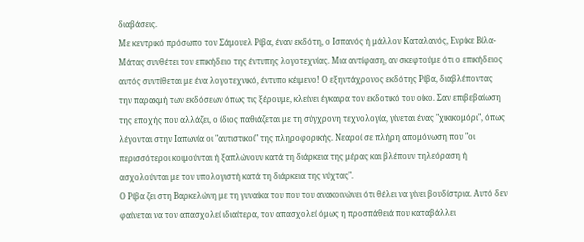διαβάσεις.
Με κεντρικό πρόσωπο τον Σάμουελ Ρίβα, έναν εκδότη, ο Ισπανός ή μάλλον Καταλανός, Ενρίκε Βίλα-Μάτας συνθέτει τον επικήδειο της έντυπης λογοτεχνίας. Μια αντίφαση, αν σκεφτούμε ότι ο επικήδειος αυτός συντίθεται με ένα λογοτεχνικό, έντυπο κέιμενο! Ο εξηντάχρονος εκδότης Ρίβα, διαβλέποντας την παρακμή των εκδόσεων όπως τις ξέρουμε, κλείνει έγκαιρα τον εκδοτικό του οίκο. Σαν επιβεβαίωση της εποχής που αλλάζει, ο ίδιος παθιάζεται με τη σύγχρονη τεχνολογία, γίνεται ένας "χικικομόρι", όπως λέγονται στην Ιαπωνία οι "αυτιστικοί" της πληροφορικής. Νεαροί σε πλήρη απομόνωση που "οι περισσότεροι κοιμούνται ή ξαπλώνουν κατά τη διάρκεια της μέρας και βλέπουν τηλεόραση ή ασχολούνται με τον υπολογιστή κατά τη διάρκεια της νύχτας".
Ο Ρίβα ζει στη Βαρκελώνη με τη γυναίκα του που του ανακοινώνει ότι θέλει να γίνει βουδίστρια. Αυτό δεν φαίνεται να τον απασχολεί ιδιαίτερα, τον απασχολεί όμως η προσπάθειά που καταβάλλει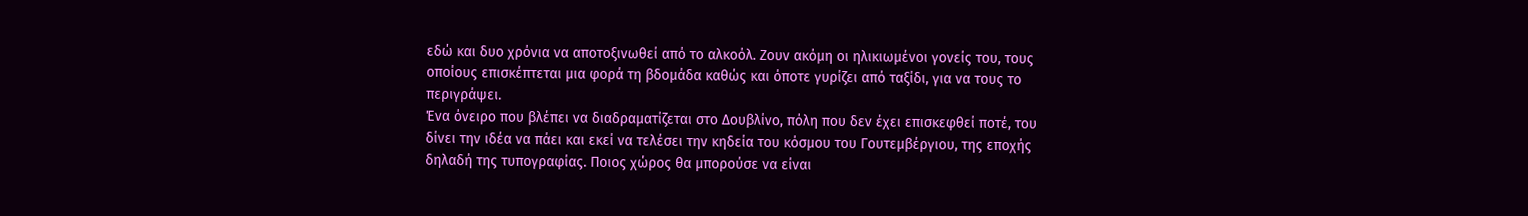εδώ και δυο χρόνια να αποτοξινωθεί από το αλκοόλ. Ζουν ακόμη οι ηλικιωμένοι γονείς του, τους οποίους επισκέπτεται μια φορά τη βδομάδα καθώς και όποτε γυρίζει από ταξίδι, για να τους το περιγράψει.
Ένα όνειρο που βλέπει να διαδραματίζεται στο Δουβλίνο, πόλη που δεν έχει επισκεφθεί ποτέ, του δίνει την ιδέα να πάει και εκεί να τελέσει την κηδεία του κόσμου του Γουτεμβέργιου, της εποχής δηλαδή της τυπογραφίας. Ποιος χώρος θα μπορούσε να είναι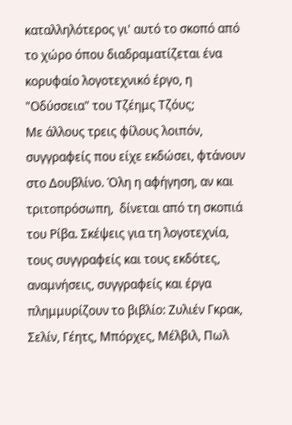καταλληλότερος γι' αυτό το σκοπό από το χώρο όπου διαδραματίζεται ένα κορυφαίο λογοτεχνικό έργο, η "Οδύσσεια" του Τζέημς Τζόυς;
Με άλλους τρεις φίλους λοιπόν, συγγραφείς που είχε εκδώσει, φτάνουν στο Δουβλίνο. Όλη η αφήγηση, αν και τριτοπρόσωπη,  δίνεται από τη σκοπιά του Ρίβα. Σκέψεις για τη λογοτεχνία, τους συγγραφείς και τους εκδότες, αναμνήσεις, συγγραφείς και έργα πλημμυρίζουν το βιβλίο: Ζυλιέν Γκρακ, Σελίν, Γέητς, Μπόρχες, Μέλβιλ, Πωλ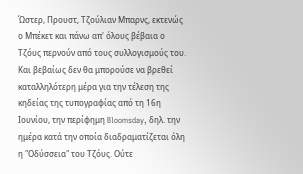Ώστερ, Προυστ, Τζούλιαν Μπαρνς, εκτενώς ο Μπέκετ και πάνω απ' όλους βέβαια ο Τζόυς περνούν από τους συλλογισμούς του.
Και βεβαίως δεν θα μπορούσε να βρεθεί καταλληλότερη μέρα για την τέλεση της κηδείας της τυπογραφίας από τη 16η Ιουνίου, την περίφημη Bloomsday, δηλ. την ημέρα κατά την οποία διαδραματίζεται όλη η "Οδύσσεια" του Τζόυς. Ούτε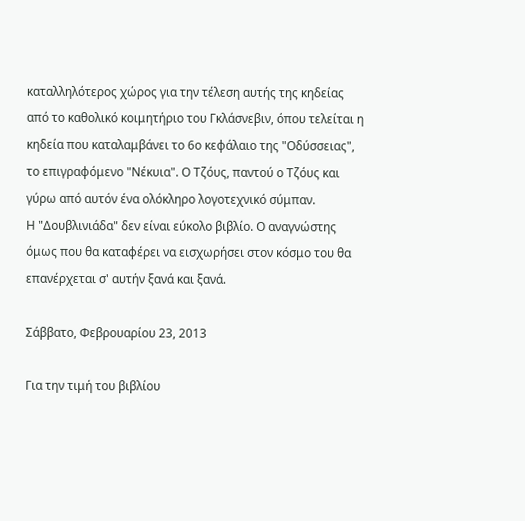καταλληλότερος χώρος για την τέλεση αυτής της κηδείας από το καθολικό κοιμητήριο του Γκλάσνεβιν, όπου τελείται η κηδεία που καταλαμβάνει το 6ο κεφάλαιο της "Οδύσσειας", το επιγραφόμενο "Νέκυια". Ο Τζόυς, παντού ο Τζόυς και γύρω από αυτόν ένα ολόκληρο λογοτεχνικό σύμπαν.
Η "Δουβλινιάδα" δεν είναι εύκολο βιβλίο. Ο αναγνώστης όμως που θα καταφέρει να εισχωρήσει στον κόσμο του θα επανέρχεται σ' αυτήν ξανά και ξανά.

Σάββατο, Φεβρουαρίου 23, 2013

Για την τιμή του βιβλίου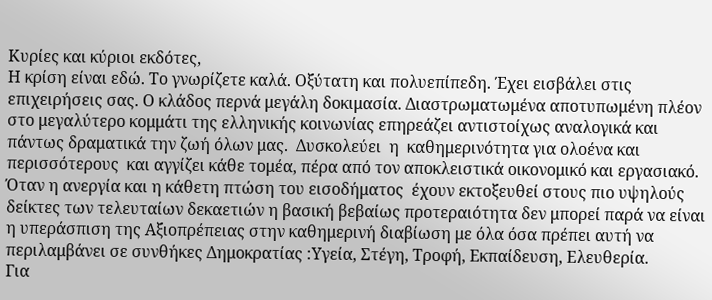Κυρίες και κύριοι εκδότες,
Η κρίση είναι εδώ. Το γνωρίζετε καλά. Οξύτατη και πολυεπίπεδη. Έχει εισβάλει στις επιχειρήσεις σας. Ο κλάδος περνά μεγάλη δοκιμασία. Διαστρωματωμένα αποτυπωμένη πλέον στο μεγαλύτερο κομμάτι της ελληνικής κοινωνίας επηρεάζει αντιστοίχως αναλογικά και πάντως δραματικά την ζωή όλων μας.  Δυσκολεύει  η  καθημερινότητα για ολοένα και περισσότερους  και αγγίζει κάθε τομέα, πέρα από τον αποκλειστικά οικονομικό και εργασιακό.
Όταν η ανεργία και η κάθετη πτώση του εισοδήματος  έχουν εκτοξευθεί στους πιο υψηλούς δείκτες των τελευταίων δεκαετιών η βασική βεβαίως προτεραιότητα δεν μπορεί παρά να είναι η υπεράσπιση της Αξιοπρέπειας στην καθημερινή διαβίωση με όλα όσα πρέπει αυτή να περιλαμβάνει σε συνθήκες Δημοκρατίας :Υγεία, Στέγη, Τροφή, Εκπαίδευση, Ελευθερία.
Για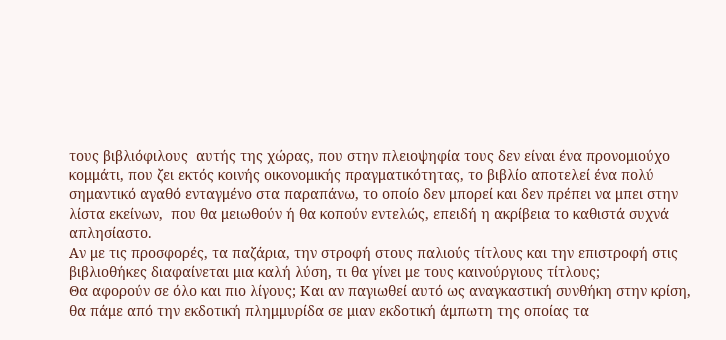τους βιβλιόφιλους  αυτής της χώρας, που στην πλειοψηφία τους δεν είναι ένα προνομιούχο κομμάτι, που ζει εκτός κοινής οικονομικής πραγματικότητας, το βιβλίο αποτελεί ένα πολύ σημαντικό αγαθό ενταγμένο στα παραπάνω, το οποίο δεν μπορεί και δεν πρέπει να μπει στην λίστα εκείνων,  που θα μειωθούν ή θα κοπούν εντελώς, επειδή η ακρίβεια το καθιστά συχνά απλησίαστο.
Αν με τις προσφορές, τα παζάρια, την στροφή στους παλιούς τίτλους και την επιστροφή στις βιβλιοθήκες διαφαίνεται μια καλή λύση, τι θα γίνει με τους καινούργιους τίτλους;
Θα αφορούν σε όλο και πιο λίγους; Και αν παγιωθεί αυτό ως αναγκαστική συνθήκη στην κρίση, θα πάμε από την εκδοτική πλημμυρίδα σε μιαν εκδοτική άμπωτη της οποίας τα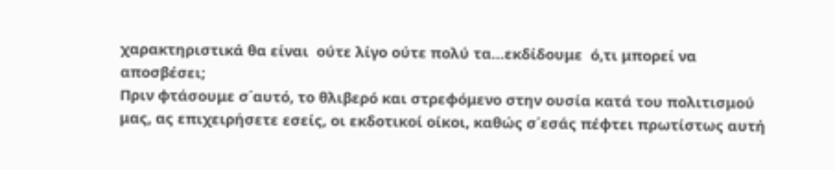χαρακτηριστικά θα είναι  ούτε λίγο ούτε πολύ τα…εκδίδουμε  ό,τι μπορεί να αποσβέσει;
Πριν φτάσουμε σ΄αυτό, το θλιβερό και στρεφόμενο στην ουσία κατά του πολιτισμού μας, ας επιχειρήσετε εσείς, οι εκδοτικοί οίκοι, καθώς σ΄εσάς πέφτει πρωτίστως αυτή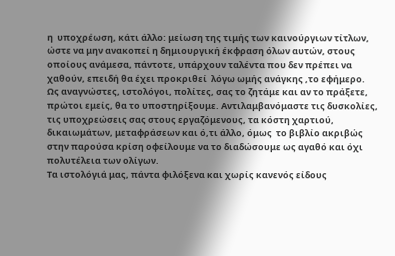η  υποχρέωση, κάτι άλλο: μείωση της τιμής των καινούργιων τίτλων, ώστε να μην ανακοπεί η δημιουργική έκφραση όλων αυτών, στους οποίους ανάμεσα, πάντοτε, υπάρχουν ταλέντα που δεν πρέπει να χαθούν, επειδή θα έχει προκριθεί  λόγω ωμής ανάγκης ,το εφήμερο.
Ως αναγνώστες, ιστολόγοι, πολίτες, σας το ζητάμε και αν το πράξετε, πρώτοι εμείς, θα το υποστηρίξουμε. Αντιλαμβανόμαστε τις δυσκολίες, τις υποχρεώσεις σας στους εργαζόμενους, τα κόστη χαρτιού, δικαιωμάτων, μεταφράσεων και ό,τι άλλο, όμως  το βιβλίο ακριβώς στην παρούσα κρίση οφείλουμε να το διαδώσουμε ως αγαθό και όχι πολυτέλεια των ολίγων.
Τα ιστολόγιά μας, πάντα φιλόξενα και χωρίς κανενός είδους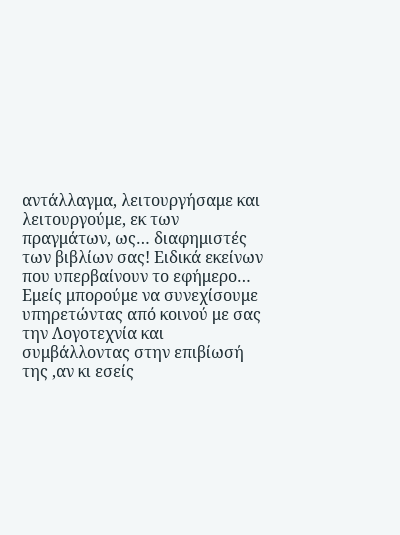αντάλλαγμα, λειτουργήσαμε και λειτουργούμε, εκ των πραγμάτων, ως… διαφημιστές των βιβλίων σας! Ειδικά εκείνων που υπερβαίνουν το εφήμερο…
Εμείς μπορούμε να συνεχίσουμε  υπηρετώντας από κοινού με σας την Λογοτεχνία και συμβάλλοντας στην επιβίωσή της ,αν κι εσείς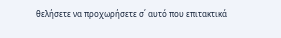θελήσετε να προχωρήσετε σ΄ αυτό που επιτακτικά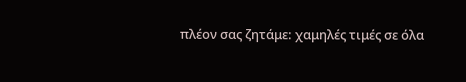πλέον σας ζητάμε: χαμηλές τιμές σε όλα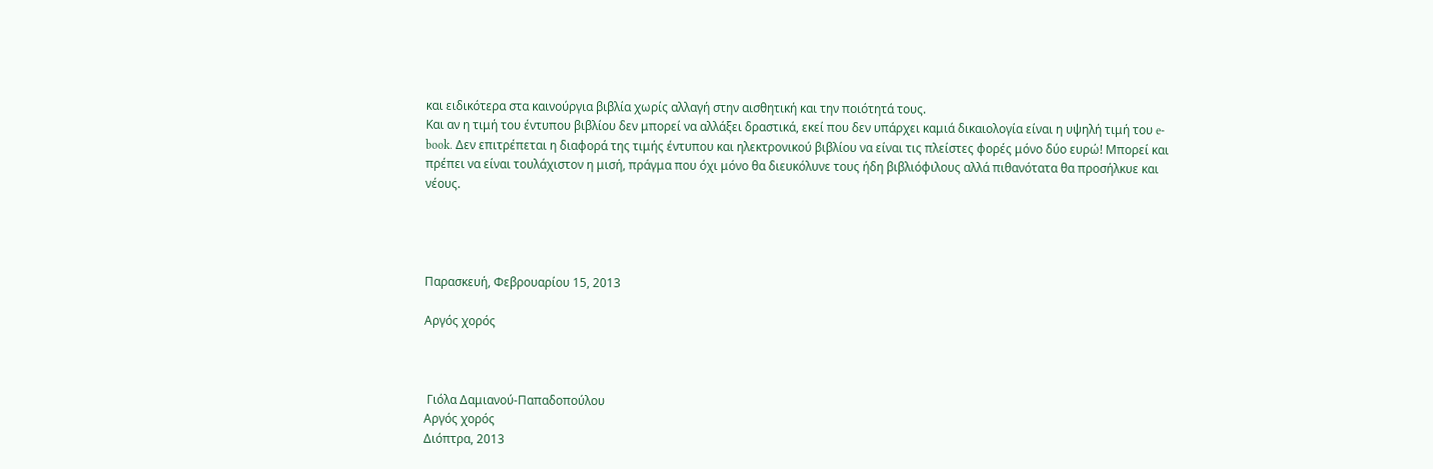και ειδικότερα στα καινούργια βιβλία χωρίς αλλαγή στην αισθητική και την ποιότητά τους.
Και αν η τιμή του έντυπου βιβλίου δεν μπορεί να αλλάξει δραστικά, εκεί που δεν υπάρχει καμιά δικαιολογία είναι η υψηλή τιμή του e-book. Δεν επιτρέπεται η διαφορά της τιμής έντυπου και ηλεκτρονικού βιβλίου να είναι τις πλείστες φορές μόνο δύο ευρώ! Μπορεί και πρέπει να είναι τουλάχιστον η μισή, πράγμα που όχι μόνο θα διευκόλυνε τους ήδη βιβλιόφιλους αλλά πιθανότατα θα προσήλκυε και νέους.




Παρασκευή, Φεβρουαρίου 15, 2013

Αργός χορός



 Γιόλα Δαμιανού-Παπαδοπούλου
Αργός χορός
Διόπτρα, 2013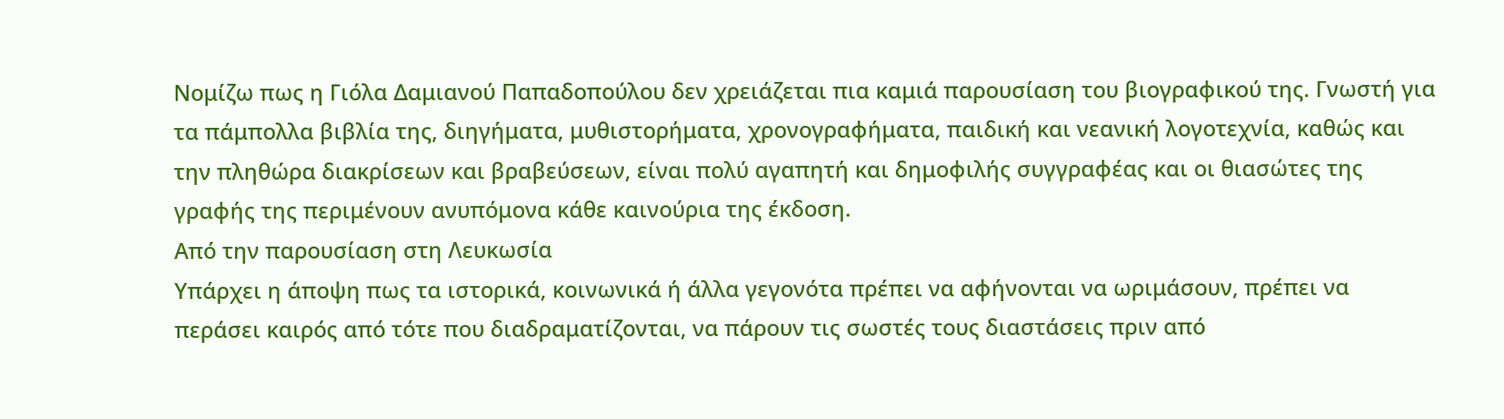Νομίζω πως η Γιόλα Δαμιανού Παπαδοπούλου δεν χρειάζεται πια καμιά παρουσίαση του βιογραφικού της. Γνωστή για τα πάμπολλα βιβλία της, διηγήματα, μυθιστορήματα, χρονογραφήματα, παιδική και νεανική λογοτεχνία, καθώς και την πληθώρα διακρίσεων και βραβεύσεων, είναι πολύ αγαπητή και δημοφιλής συγγραφέας και οι θιασώτες της γραφής της περιμένουν ανυπόμονα κάθε καινούρια της έκδοση.
Από την παρουσίαση στη Λευκωσία
Υπάρχει η άποψη πως τα ιστορικά, κοινωνικά ή άλλα γεγονότα πρέπει να αφήνονται να ωριμάσουν, πρέπει να περάσει καιρός από τότε που διαδραματίζονται, να πάρουν τις σωστές τους διαστάσεις πριν από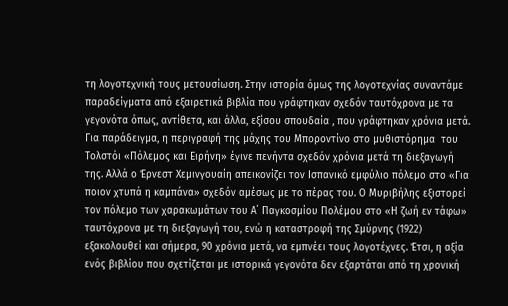τη λογοτεχνική τους μετουσίωση. Στην ιστορία όμως της λογοτεχνίας συναντάμε παραδείγματα από εξαιρετικά βιβλία που γράφτηκαν σχεδόν ταυτόχρονα με τα γεγονότα όπως, αντίθετα, και άλλα, εξίσου σπουδαία , που γράφτηκαν χρόνια μετά.
Για παράδειγμα, η περιγραφή της μάχης του Μποροντίνο στο μυθιστόρημα  του Τολστόι «Πόλεμος και Ειρήνη» έγινε πενήντα σχεδόν χρόνια μετά τη διεξαγωγή της. Αλλά ο Έρνεστ Χεμινγουαίη απεικονίζει τον Ισπανικό εμφύλιο πόλεμο στο «Για ποιον χτυπά η καμπάνα» σχεδόν αμέσως με το πέρας του. Ο Μυριβήλης εξιστορεί τον πόλεμο των χαρακωμάτων του Α΄ Παγκοσμίου Πολέμου στο «Η ζωή εν τάφω» ταυτόχρονα με τη διεξαγωγή του, ενώ η καταστροφή της Σμύρνης (1922) εξακολουθεί και σήμερα, 90 χρόνια μετά, να εμπνέει τους λογοτέχνες. Έτσι, η αξία ενός βιβλίου που σχετίζεται με ιστορικά γεγονότα δεν εξαρτάται από τη χρονική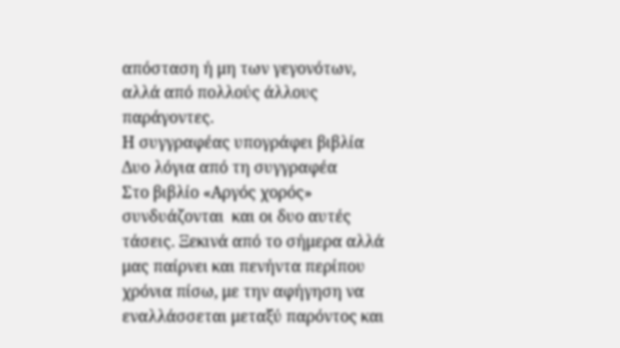απόσταση ή μη των γεγονότων, αλλά από πολλούς άλλους παράγοντες.
Η συγγραφέας υπογράφει βιβλία
Δυο λόγια από τη συγγραφέα
Στο βιβλίο «Αργός χορός»  συνδυάζονται  και οι δυο αυτές τάσεις. Ξεκινά από το σήμερα αλλά μας παίρνει και πενήντα περίπου χρόνια πίσω, με την αφήγηση να εναλλάσσεται μεταξύ παρόντος και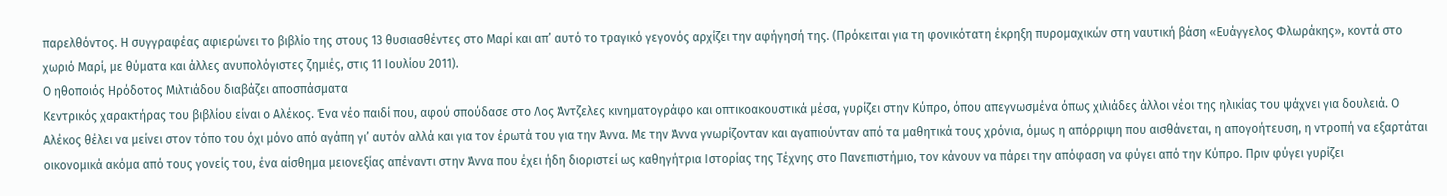παρελθόντος. Η συγγραφέας αφιερώνει το βιβλίο της στους 13 θυσιασθέντες στο Μαρί και απ’ αυτό το τραγικό γεγονός αρχίζει την αφήγησή της. (Πρόκειται για τη φονικότατη έκρηξη πυρομαχικών στη ναυτική βάση «Ευάγγελος Φλωράκης», κοντά στο χωριό Μαρί, με θύματα και άλλες ανυπολόγιστες ζημιές, στις 11 Ιουλίου 2011).
Ο ηθοποιός Ηρόδοτος Μιλτιάδου διαβάζει αποσπάσματα
Κεντρικός χαρακτήρας του βιβλίου είναι ο Αλέκος. Ένα νέο παιδί που, αφού σπούδασε στο Λος Άντζελες κινηματογράφο και οπτικοακουστικά μέσα, γυρίζει στην Κύπρο, όπου απεγνωσμένα όπως χιλιάδες άλλοι νέοι της ηλικίας του ψάχνει για δουλειά. Ο Αλέκος θέλει να μείνει στον τόπο του όχι μόνο από αγάπη γι’ αυτόν αλλά και για τον έρωτά του για την Άννα. Με την Άννα γνωρίζονταν και αγαπιούνταν από τα μαθητικά τους χρόνια, όμως η απόρριψη που αισθάνεται, η απογοήτευση, η ντροπή να εξαρτάται οικονομικά ακόμα από τους γονείς του, ένα αίσθημα μειονεξίας απέναντι στην Άννα που έχει ήδη διοριστεί ως καθηγήτρια Ιστορίας της Τέχνης στο Πανεπιστήμιο, τον κάνουν να πάρει την απόφαση να φύγει από την Κύπρο. Πριν φύγει γυρίζει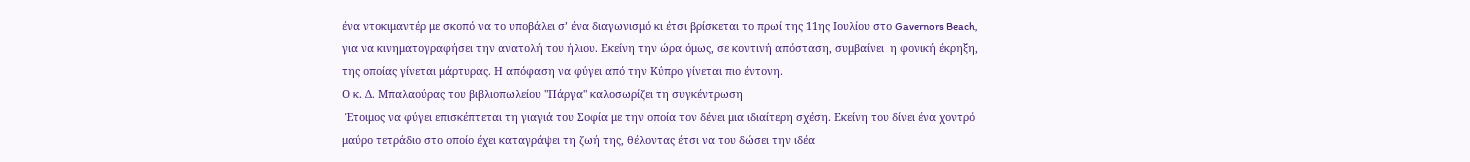ένα ντοκιμαντέρ με σκοπό να το υποβάλει σ’ ένα διαγωνισμό κι έτσι βρίσκεται το πρωί της 11ης Ιουλίου στο Gavernors Beach, για να κινηματογραφήσει την ανατολή του ήλιου. Εκείνη την ώρα όμως, σε κοντινή απόσταση, συμβαίνει  η φονική έκρηξη, της οποίας γίνεται μάρτυρας. Η απόφαση να φύγει από την Κύπρο γίνεται πιο έντονη.
Ο κ. Δ. Μπαλαούρας του βιβλιοπωλείου "Πάργα" καλοσωρίζει τη συγκέντρωση
 Έτοιμος να φύγει επισκέπτεται τη γιαγιά του Σοφία με την οποία τον δένει μια ιδιαίτερη σχέση. Εκείνη του δίνει ένα χοντρό μαύρο τετράδιο στο οποίο έχει καταγράψει τη ζωή της, θέλοντας έτσι να του δώσει την ιδέα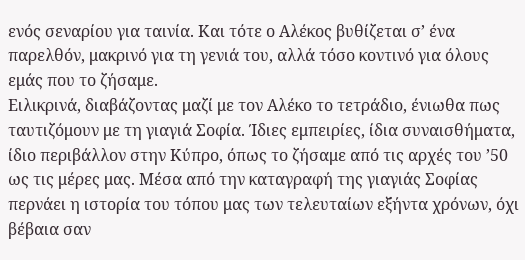ενός σεναρίου για ταινία. Και τότε ο Αλέκος βυθίζεται σ’ ένα παρελθόν, μακρινό για τη γενιά του, αλλά τόσο κοντινό για όλους εμάς που το ζήσαμε.
Ειλικρινά, διαβάζοντας μαζί με τον Αλέκο το τετράδιο, ένιωθα πως ταυτιζόμουν με τη γιαγιά Σοφία. Ίδιες εμπειρίες, ίδια συναισθήματα, ίδιο περιβάλλον στην Κύπρο, όπως το ζήσαμε από τις αρχές του ’50 ως τις μέρες μας. Μέσα από την καταγραφή της γιαγιάς Σοφίας περνάει η ιστορία του τόπου μας των τελευταίων εξήντα χρόνων, όχι βέβαια σαν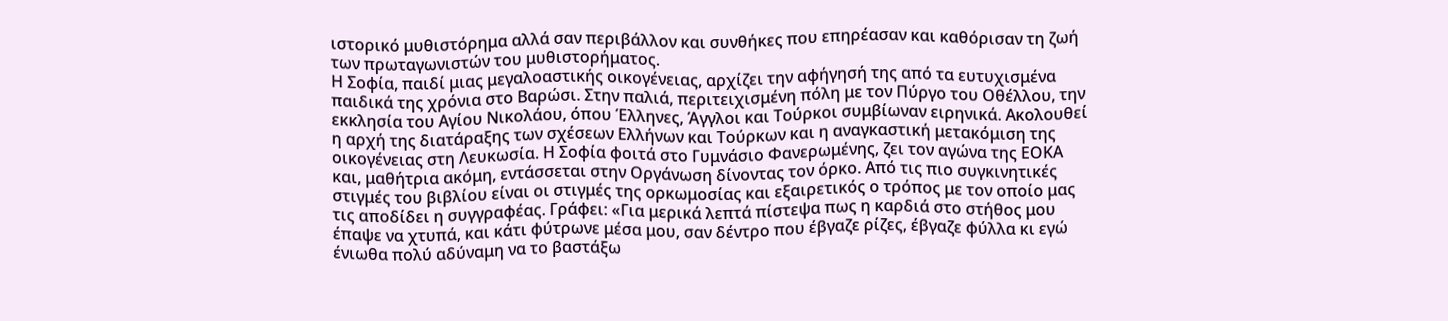ιστορικό μυθιστόρημα αλλά σαν περιβάλλον και συνθήκες που επηρέασαν και καθόρισαν τη ζωή των πρωταγωνιστών του μυθιστορήματος.
Η Σοφία, παιδί μιας μεγαλοαστικής οικογένειας, αρχίζει την αφήγησή της από τα ευτυχισμένα παιδικά της χρόνια στο Βαρώσι. Στην παλιά, περιτειχισμένη πόλη με τον Πύργο του Οθέλλου, την εκκλησία του Αγίου Νικολάου, όπου Έλληνες, Άγγλοι και Τούρκοι συμβίωναν ειρηνικά. Ακολουθεί η αρχή της διατάραξης των σχέσεων Ελλήνων και Τούρκων και η αναγκαστική μετακόμιση της οικογένειας στη Λευκωσία. Η Σοφία φοιτά στο Γυμνάσιο Φανερωμένης, ζει τον αγώνα της ΕΟΚΑ και, μαθήτρια ακόμη, εντάσσεται στην Οργάνωση δίνοντας τον όρκο. Από τις πιο συγκινητικές στιγμές του βιβλίου είναι οι στιγμές της ορκωμοσίας και εξαιρετικός ο τρόπος με τον οποίο μας τις αποδίδει η συγγραφέας. Γράφει: «Για μερικά λεπτά πίστεψα πως η καρδιά στο στήθος μου έπαψε να χτυπά, και κάτι φύτρωνε μέσα μου, σαν δέντρο που έβγαζε ρίζες, έβγαζε φύλλα κι εγώ ένιωθα πολύ αδύναμη να το βαστάξω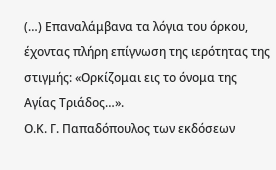(…) Επαναλάμβανα τα λόγια του όρκου, έχοντας πλήρη επίγνωση της ιερότητας της στιγμής: «Ορκίζομαι εις το όνομα της Αγίας Τριάδος…».
Ο.Κ. Γ. Παπαδόπουλος των εκδόσεων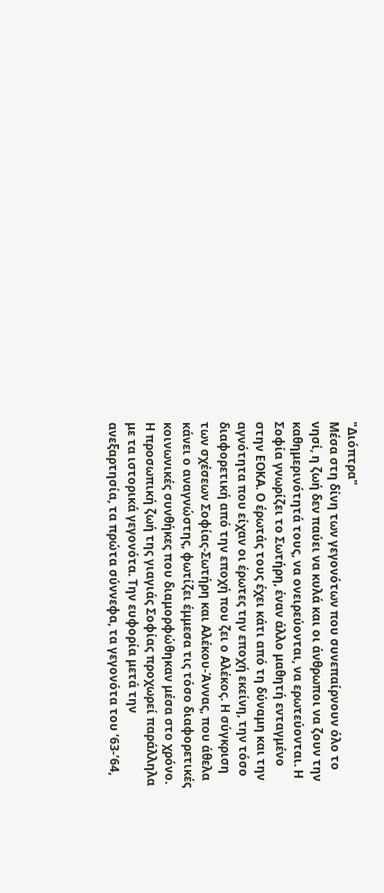"Διόπτρα"
Μέσα στη δίνη των γεγονότων που συνεπαίρνουν όλο το νησί, η ζωή δεν παύει να κυλά και οι άνθρωποι να ζουν την καθημερινότητά τους, να ονειρεύονται, να ερωτεύονται. Η Σοφία γνωρίζει το Σωτήρη, έναν άλλο μαθητή ενταγμένο στην ΕΟΚΑ. Ο έρωτάς τους έχει κάτι από τη δύναμη και την αγνότητα που είχαν οι έρωτες την εποχή εκείνη, την τόσο διαφορετική από την εποχή που ζει ο Αλέκος. Η σύγκριση των σχέσεων Σοφίας-Σωτήρη και Αλέκου-Άννας, που άθελα κάνει ο αναγνώστης, φωτίζει έμμεσα τις τόσο διαφορετικές κοινωνικές συνθήκες που διαμορφώθηκαν μέσα στο χρόνο.
Η προσωπική ζωή της γιαγιάς Σοφίας προχωρεί παράλληλα με τα ιστορικά γεγονότα. Την ευφορία μετά την ανεξαρτησία, τα πρώτα σύννεφα, τα γεγονότα του ’63-’64,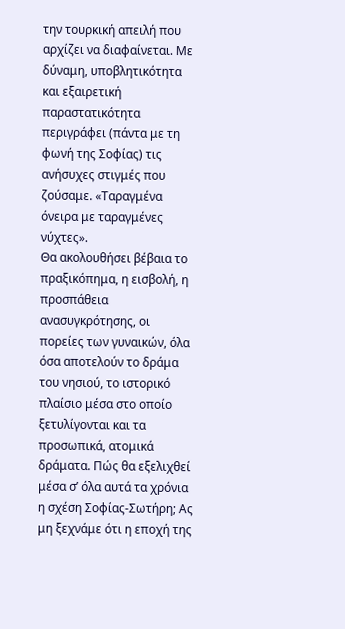την τουρκική απειλή που αρχίζει να διαφαίνεται. Με δύναμη, υποβλητικότητα και εξαιρετική παραστατικότητα περιγράφει (πάντα με τη φωνή της Σοφίας) τις ανήσυχες στιγμές που ζούσαμε. «Ταραγμένα όνειρα με ταραγμένες νύχτες».
Θα ακολουθήσει βέβαια το πραξικόπημα, η εισβολή, η προσπάθεια ανασυγκρότησης, οι πορείες των γυναικών, όλα όσα αποτελούν το δράμα του νησιού, το ιστορικό πλαίσιο μέσα στο οποίο ξετυλίγονται και τα προσωπικά, ατομικά δράματα. Πώς θα εξελιχθεί μέσα σ’ όλα αυτά τα χρόνια η σχέση Σοφίας-Σωτήρη; Ας μη ξεχνάμε ότι η εποχή της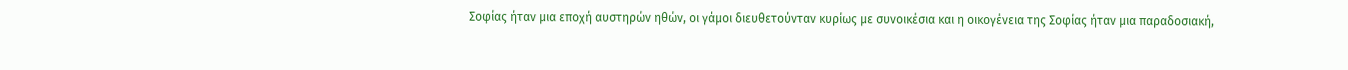Σοφίας ήταν μια εποχή αυστηρών ηθών, οι γάμοι διευθετούνταν κυρίως με συνοικέσια και η οικογένεια της Σοφίας ήταν μια παραδοσιακή,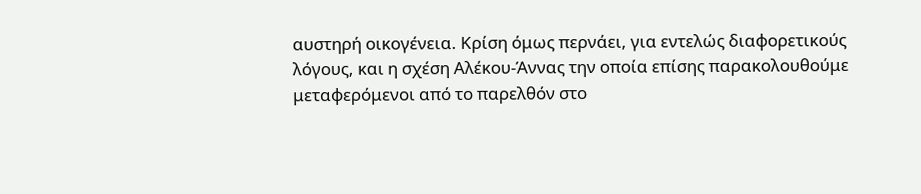αυστηρή οικογένεια. Κρίση όμως περνάει, για εντελώς διαφορετικούς λόγους, και η σχέση Αλέκου-Άννας την οποία επίσης παρακολουθούμε μεταφερόμενοι από το παρελθόν στο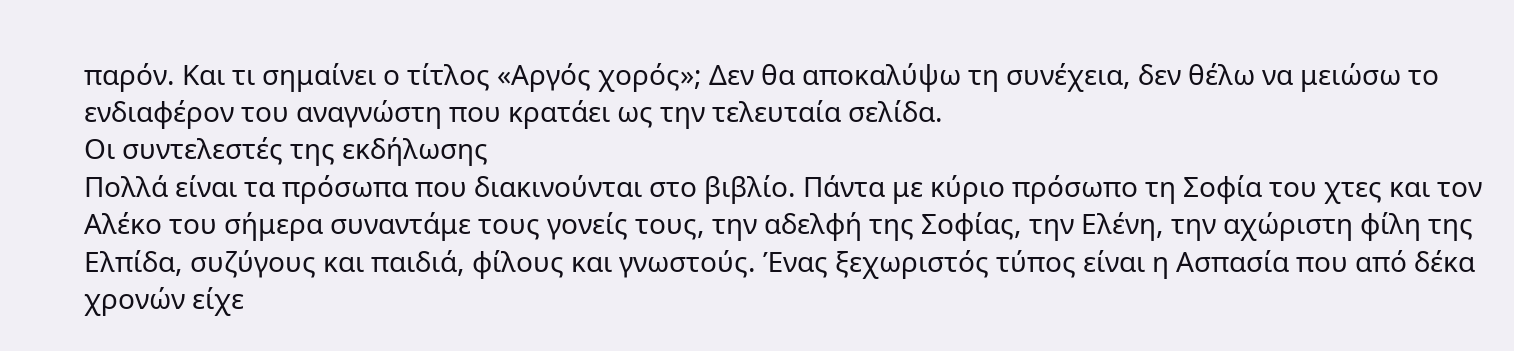παρόν. Και τι σημαίνει ο τίτλος «Αργός χορός»; Δεν θα αποκαλύψω τη συνέχεια, δεν θέλω να μειώσω το ενδιαφέρον του αναγνώστη που κρατάει ως την τελευταία σελίδα.
Οι συντελεστές της εκδήλωσης
Πολλά είναι τα πρόσωπα που διακινούνται στο βιβλίο. Πάντα με κύριο πρόσωπο τη Σοφία του χτες και τον Αλέκο του σήμερα συναντάμε τους γονείς τους, την αδελφή της Σοφίας, την Ελένη, την αχώριστη φίλη της Ελπίδα, συζύγους και παιδιά, φίλους και γνωστούς. Ένας ξεχωριστός τύπος είναι η Ασπασία που από δέκα χρονών είχε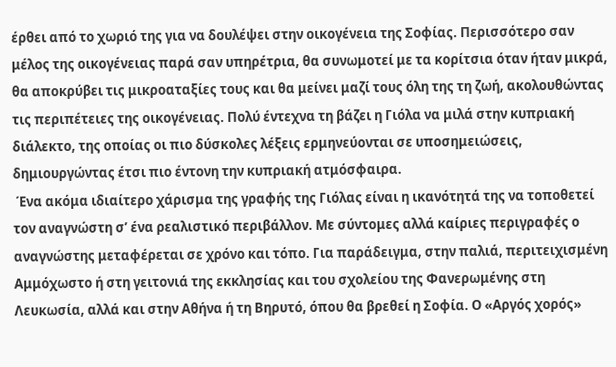έρθει από το χωριό της για να δουλέψει στην οικογένεια της Σοφίας. Περισσότερο σαν μέλος της οικογένειας παρά σαν υπηρέτρια, θα συνωμοτεί με τα κορίτσια όταν ήταν μικρά, θα αποκρύβει τις μικροαταξίες τους και θα μείνει μαζί τους όλη της τη ζωή, ακολουθώντας τις περιπέτειες της οικογένειας. Πολύ έντεχνα τη βάζει η Γιόλα να μιλά στην κυπριακή διάλεκτο, της οποίας οι πιο δύσκολες λέξεις ερμηνεύονται σε υποσημειώσεις, δημιουργώντας έτσι πιο έντονη την κυπριακή ατμόσφαιρα.
 Ένα ακόμα ιδιαίτερο χάρισμα της γραφής της Γιόλας είναι η ικανότητά της να τοποθετεί τον αναγνώστη σ’ ένα ρεαλιστικό περιβάλλον. Με σύντομες αλλά καίριες περιγραφές ο αναγνώστης μεταφέρεται σε χρόνο και τόπο. Για παράδειγμα, στην παλιά, περιτειχισμένη Αμμόχωστο ή στη γειτονιά της εκκλησίας και του σχολείου της Φανερωμένης στη Λευκωσία, αλλά και στην Αθήνα ή τη Βηρυτό, όπου θα βρεθεί η Σοφία. Ο «Αργός χορός»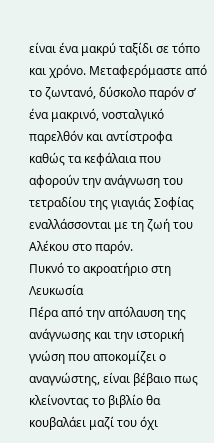είναι ένα μακρύ ταξίδι σε τόπο και χρόνο. Μεταφερόμαστε από το ζωντανό, δύσκολο παρόν σ’ ένα μακρινό, νοσταλγικό παρελθόν και αντίστροφα καθώς τα κεφάλαια που αφορούν την ανάγνωση του τετραδίου της γιαγιάς Σοφίας εναλλάσσονται με τη ζωή του Αλέκου στο παρόν.
Πυκνό το ακροατήριο στη Λευκωσία
Πέρα από την απόλαυση της ανάγνωσης και την ιστορική γνώση που αποκομίζει ο αναγνώστης, είναι βέβαιο πως κλείνοντας το βιβλίο θα κουβαλάει μαζί του όχι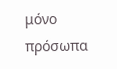μόνο  πρόσωπα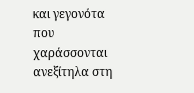και γεγονότα που χαράσσονται ανεξίτηλα στη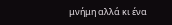μνήμη αλλά κι ένα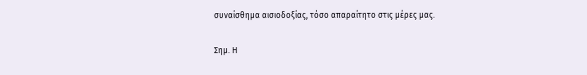συναίσθημα αισιοδοξίας, τόσο απαραίτητο στις μέρες μας.

Σημ. Η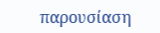παρουσίαση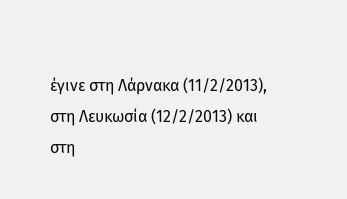έγινε στη Λάρνακα (11/2/2013), στη Λευκωσία (12/2/2013) και στη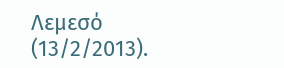Λεμεσό (13/2/2013).